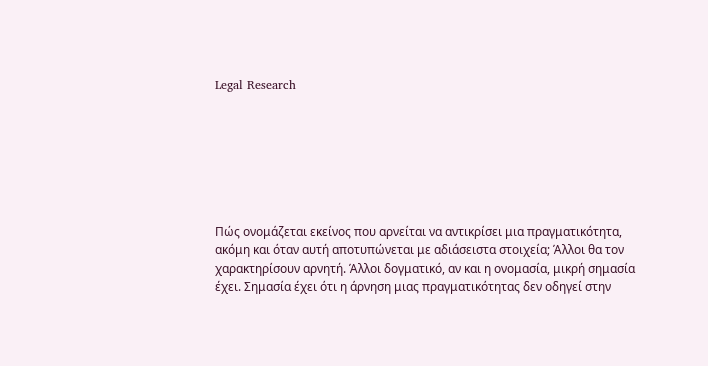Legal Research







Πώς ονομάζεται εκείνος που αρνείται να αντικρίσει μια πραγματικότητα, ακόμη και όταν αυτή αποτυπώνεται με αδιάσειστα στοιχεία; Άλλοι θα τον χαρακτηρίσουν αρνητή. Άλλοι δογματικό, αν και η ονομασία, μικρή σημασία έχει. Σημασία έχει ότι η άρνηση μιας πραγματικότητας δεν οδηγεί στην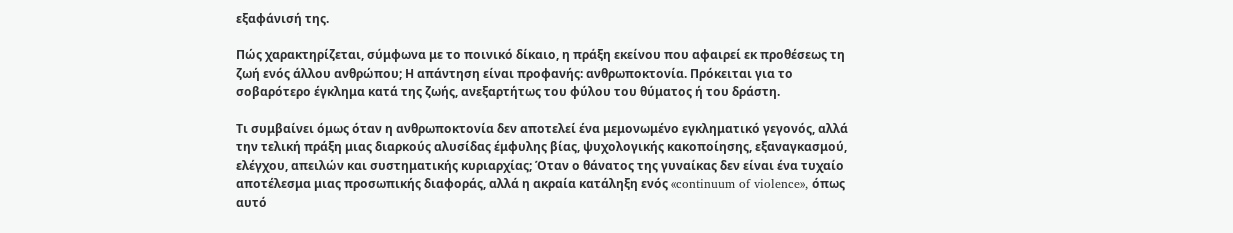εξαφάνισή της.

Πώς χαρακτηρίζεται, σύμφωνα με το ποινικό δίκαιο, η πράξη εκείνου που αφαιρεί εκ προθέσεως τη ζωή ενός άλλου ανθρώπου; Η απάντηση είναι προφανής: ανθρωποκτονία. Πρόκειται για το σοβαρότερο έγκλημα κατά της ζωής, ανεξαρτήτως του φύλου του θύματος ή του δράστη.

Τι συμβαίνει όμως όταν η ανθρωποκτονία δεν αποτελεί ένα μεμονωμένο εγκληματικό γεγονός, αλλά την τελική πράξη μιας διαρκούς αλυσίδας έμφυλης βίας, ψυχολογικής κακοποίησης, εξαναγκασμού, ελέγχου, απειλών και συστηματικής κυριαρχίας; Όταν ο θάνατος της γυναίκας δεν είναι ένα τυχαίο αποτέλεσμα μιας προσωπικής διαφοράς, αλλά η ακραία κατάληξη ενός «continuum of violence», όπως αυτό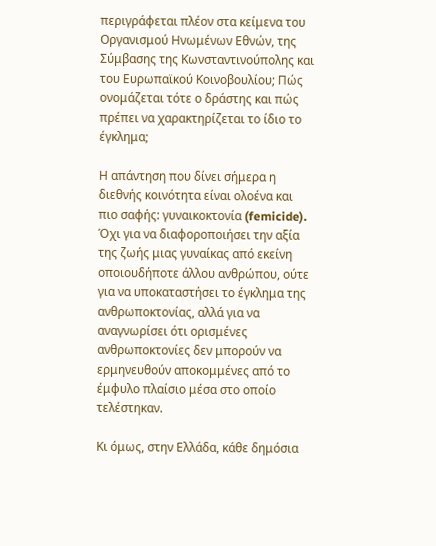περιγράφεται πλέον στα κείμενα του Οργανισμού Ηνωμένων Εθνών, της Σύμβασης της Κωνσταντινούπολης και του Ευρωπαϊκού Κοινοβουλίου; Πώς ονομάζεται τότε ο δράστης και πώς πρέπει να χαρακτηρίζεται το ίδιο το έγκλημα;

Η απάντηση που δίνει σήμερα η διεθνής κοινότητα είναι ολοένα και πιο σαφής: γυναικοκτονία (femicide). Όχι για να διαφοροποιήσει την αξία της ζωής μιας γυναίκας από εκείνη οποιουδήποτε άλλου ανθρώπου, ούτε για να υποκαταστήσει το έγκλημα της ανθρωποκτονίας, αλλά για να αναγνωρίσει ότι ορισμένες ανθρωποκτονίες δεν μπορούν να ερμηνευθούν αποκομμένες από το έμφυλο πλαίσιο μέσα στο οποίο τελέστηκαν.

Κι όμως, στην Ελλάδα, κάθε δημόσια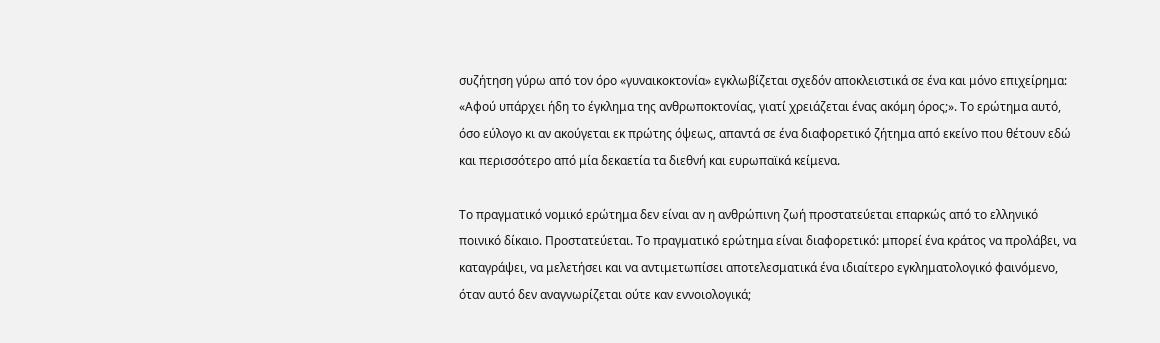συζήτηση γύρω από τον όρο «γυναικοκτονία» εγκλωβίζεται σχεδόν αποκλειστικά σε ένα και μόνο επιχείρημα: «Αφού υπάρχει ήδη το έγκλημα της ανθρωποκτονίας, γιατί χρειάζεται ένας ακόμη όρος;». Το ερώτημα αυτό, όσο εύλογο κι αν ακούγεται εκ πρώτης όψεως, απαντά σε ένα διαφορετικό ζήτημα από εκείνο που θέτουν εδώ και περισσότερο από μία δεκαετία τα διεθνή και ευρωπαϊκά κείμενα.

Το πραγματικό νομικό ερώτημα δεν είναι αν η ανθρώπινη ζωή προστατεύεται επαρκώς από το ελληνικό ποινικό δίκαιο. Προστατεύεται. Το πραγματικό ερώτημα είναι διαφορετικό: μπορεί ένα κράτος να προλάβει, να καταγράψει, να μελετήσει και να αντιμετωπίσει αποτελεσματικά ένα ιδιαίτερο εγκληματολογικό φαινόμενο, όταν αυτό δεν αναγνωρίζεται ούτε καν εννοιολογικά;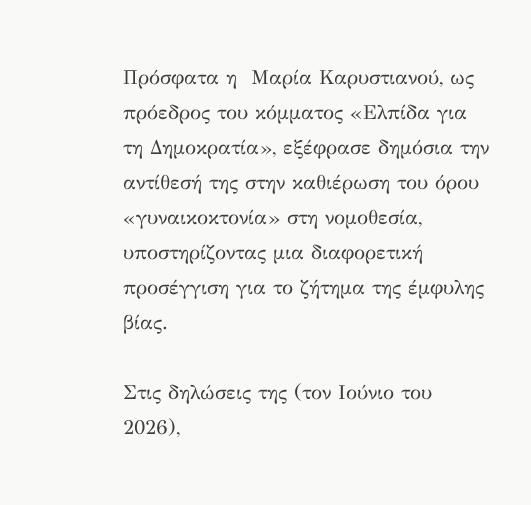Πρόσφατα η  Μαρία Καρυστιανού, ως πρόεδρος του κόμματος «Ελπίδα για τη Δημοκρατία», εξέφρασε δημόσια την αντίθεσή της στην καθιέρωση του όρου «γυναικοκτονία» στη νομοθεσία, υποστηρίζοντας μια διαφορετική προσέγγιση για το ζήτημα της έμφυλης βίας.

Στις δηλώσεις της (τον Ιούνιο του 2026),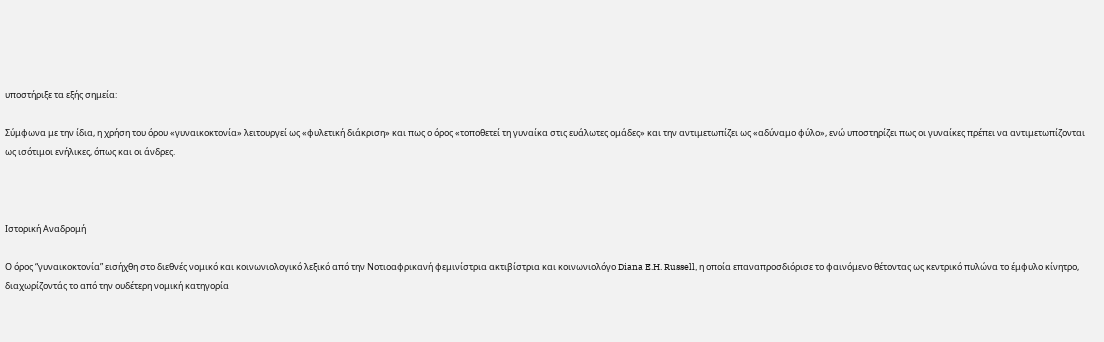υποστήριξε τα εξής σημεία:

Σύμφωνα με την ίδια, η χρήση του όρου «γυναικοκτονία» λειτουργεί ως «φυλετική διάκριση» και πως ο όρος «τοποθετεί τη γυναίκα στις ευάλωτες ομάδες» και την αντιμετωπίζει ως «αδύναμο φύλο», ενώ υποστηρίζει πως οι γυναίκες πρέπει να αντιμετωπίζονται ως ισότιμοι ενήλικες, όπως και οι άνδρες.



Ιστορική Αναδρομή

Ο όρος “γυναικοκτονία” εισήχθη στο διεθνές νομικό και κοινωνιολογικό λεξικό από την Νοτιοαφρικανή φεμινίστρια ακτιβίστρια και κοινωνιολόγο Diana E.H. Russell, η οποία επαναπροσδιόρισε το φαινόμενο θέτοντας ως κεντρικό πυλώνα το έμφυλο κίνητρο, διαχωρίζοντάς το από την ουδέτερη νομική κατηγορία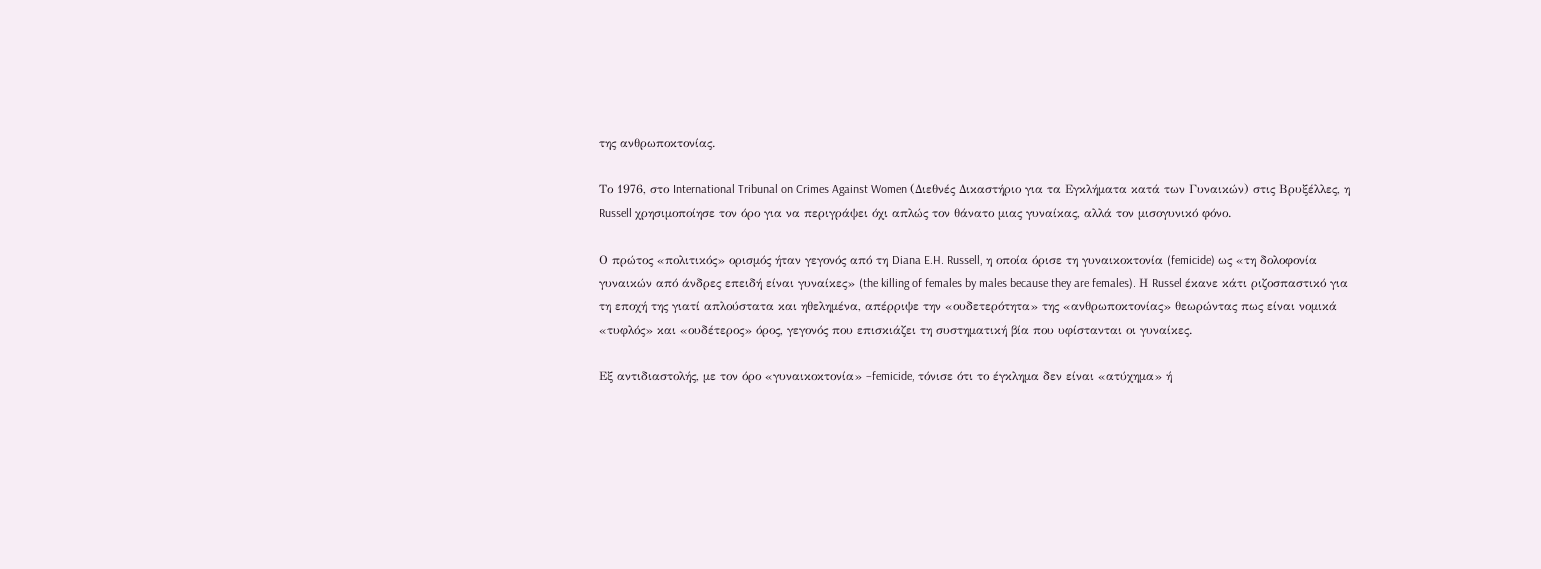της ανθρωποκτονίας.

Το 1976, στο International Tribunal on Crimes Against Women (Διεθνές Δικαστήριο για τα Εγκλήματα κατά των Γυναικών) στις Βρυξέλλες, η Russell χρησιμοποίησε τον όρο για να περιγράψει όχι απλώς τον θάνατο μιας γυναίκας, αλλά τον μισογυνικό φόνο.

Ο πρώτος «πολιτικός» ορισμός ήταν γεγονός από τη Diana E.H. Russell, η οποία όρισε τη γυναικοκτονία (femicide) ως «τη δολοφονία γυναικών από άνδρες επειδή είναι γυναίκες» (the killing of females by males because they are females). Η Russel έκανε κάτι ριζοσπαστικό για τη εποχή της γιατί απλούστατα και ηθελημένα, απέρριψε την «ουδετερότητα» της «ανθρωποκτονίας» θεωρώντας πως είναι νομικά «τυφλός» και «ουδέτερος» όρος, γεγονός που επισκιάζει τη συστηματική βία που υφίστανται οι γυναίκες.

Εξ αντιδιαστολής, με τον όρο «γυναικοκτονία» –femicide, τόνισε ότι το έγκλημα δεν είναι «ατύχημα» ή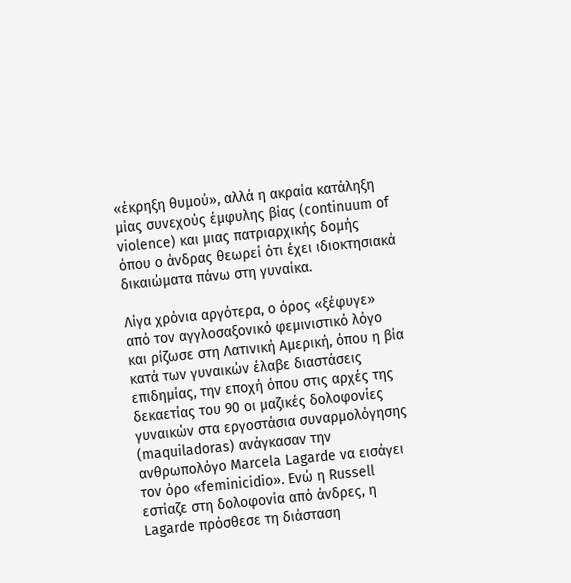«έκρηξη θυμού», αλλά η ακραία κατάληξη μίας συνεχούς έμφυλης βίας (continuum of violence) και μιας πατριαρχικής δομής όπου ο άνδρας θεωρεί ότι έχει ιδιοκτησιακά δικαιώματα πάνω στη γυναίκα.

Λίγα χρόνια αργότερα, ο όρος «ξέφυγε» από τον αγγλοσαξονικό φεμινιστικό λόγο και ρίζωσε στη Λατινική Αμερική, όπου η βία κατά των γυναικών έλαβε διαστάσεις επιδημίας, την εποχή όπου στις αρχές της δεκαετίας του 90 οι μαζικές δολοφονίες γυναικών στα εργοστάσια συναρμολόγησης (maquiladoras) ανάγκασαν την ανθρωπολόγο Marcela Lagarde να εισάγει τον όρο «feminicidio». Ενώ η Russell εστίαζε στη δολοφονία από άνδρες, η Lagarde πρόσθεσε τη διάσταση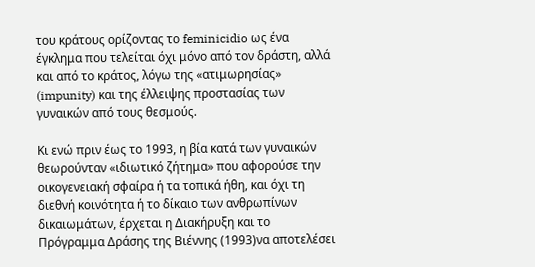του κράτους ορίζοντας το feminicidio ως ένα έγκλημα που τελείται όχι μόνο από τον δράστη, αλλά και από το κράτος, λόγω της «ατιμωρησίας» (impunity) και της έλλειψης προστασίας των γυναικών από τους θεσμούς.

Κι ενώ πριν έως το 1993, η βία κατά των γυναικών θεωρούνταν «ιδιωτικό ζήτημα» που αφορούσε την οικογενειακή σφαίρα ή τα τοπικά ήθη, και όχι τη διεθνή κοινότητα ή το δίκαιο των ανθρωπίνων δικαιωμάτων, έρχεται η Διακήρυξη και το Πρόγραμμα Δράσης της Βιέννης (1993)να αποτελέσει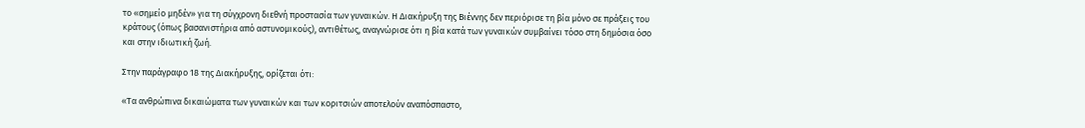το «σημείο μηδέν» για τη σύγχρονη διεθνή προστασία των γυναικών. Η Διακήρυξη της Βιέννης δεν περιόρισε τη βία μόνο σε πράξεις του κράτους (όπως βασανιστήρια από αστυνομικούς), αντιθέτως, αναγνώρισε ότι η βία κατά των γυναικών συμβαίνει τόσο στη δημόσια όσο και στην ιδιωτική ζωή.

Στην παράγραφο 18 της Διακήρυξης, ορίζεται ότι:

«Τα ανθρώπινα δικαιώματα των γυναικών και των κοριτσιών αποτελούν αναπόσπαστο,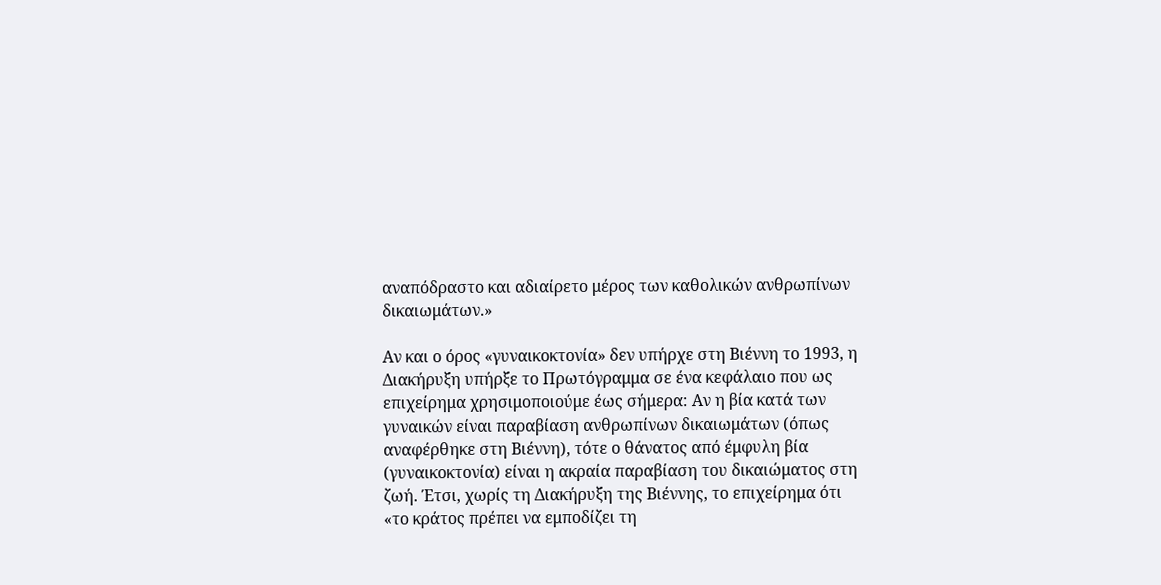αναπόδραστο και αδιαίρετο μέρος των καθολικών ανθρωπίνων δικαιωμάτων.»

Αν και ο όρος «γυναικοκτονία» δεν υπήρχε στη Βιέννη το 1993, η Διακήρυξη υπήρξε το Πρωτόγραμμα σε ένα κεφάλαιο που ως επιχείρημα χρησιμοποιούμε έως σήμερα: Αν η βία κατά των γυναικών είναι παραβίαση ανθρωπίνων δικαιωμάτων (όπως αναφέρθηκε στη Βιέννη), τότε ο θάνατος από έμφυλη βία (γυναικοκτονία) είναι η ακραία παραβίαση του δικαιώματος στη ζωή. Έτσι, χωρίς τη Διακήρυξη της Βιέννης, το επιχείρημα ότι «το κράτος πρέπει να εμποδίζει τη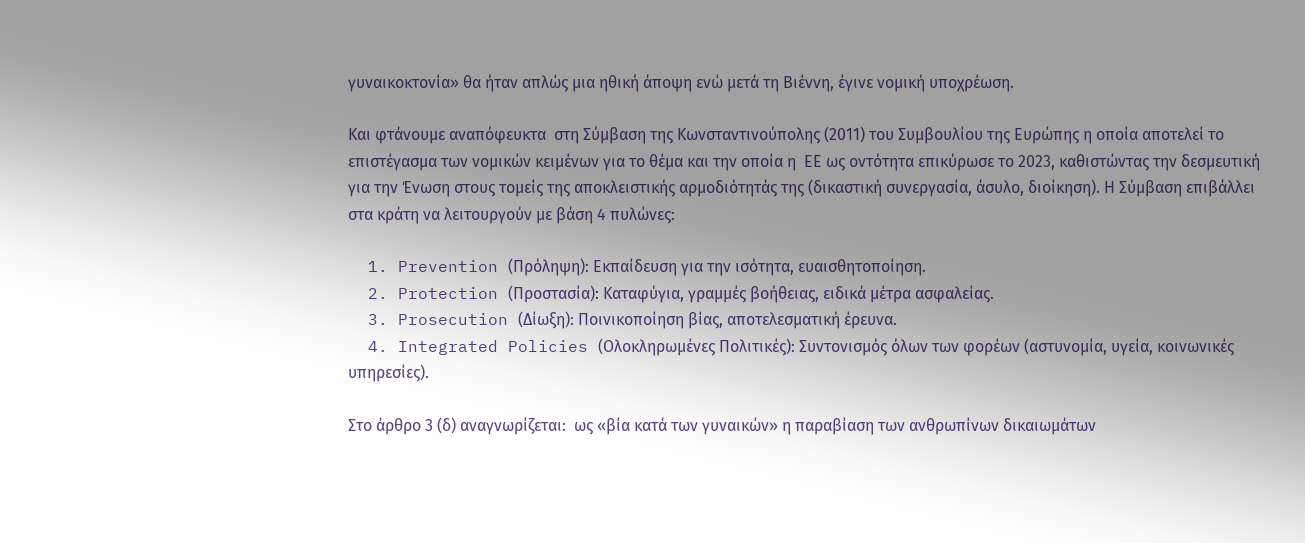γυναικοκτονία» θα ήταν απλώς μια ηθική άποψη ενώ μετά τη Βιέννη, έγινε νομική υποχρέωση.

Και φτάνουμε αναπόφευκτα  στη Σύμβαση της Κωνσταντινούπολης (2011) του Συμβουλίου της Ευρώπης η οποία αποτελεί το επιστέγασμα των νομικών κειμένων για το θέμα και την οποία η  ΕΕ ως οντότητα επικύρωσε το 2023, καθιστώντας την δεσμευτική για την Ένωση στους τομείς της αποκλειστικής αρμοδιότητάς της (δικαστική συνεργασία, άσυλο, διοίκηση). Η Σύμβαση επιβάλλει στα κράτη να λειτουργούν με βάση 4 πυλώνες:

  1. Prevention (Πρόληψη): Εκπαίδευση για την ισότητα, ευαισθητοποίηση.
  2. Protection (Προστασία): Καταφύγια, γραμμές βοήθειας, ειδικά μέτρα ασφαλείας.
  3. Prosecution (Δίωξη): Ποινικοποίηση βίας, αποτελεσματική έρευνα.
  4. Integrated Policies (Ολοκληρωμένες Πολιτικές): Συντονισμός όλων των φορέων (αστυνομία, υγεία, κοινωνικές υπηρεσίες).

Στο άρθρο 3 (δ) αναγνωρίζεται:  ως «βία κατά των γυναικών» η παραβίαση των ανθρωπίνων δικαιωμάτων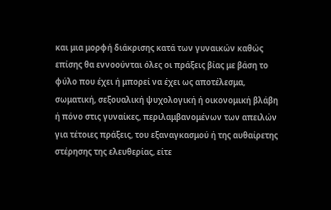και μια μορφή διάκρισης κατά των γυναικών καθώς επίσης θα εννοούνται όλες οι πράξεις βίας με βάση το φύλο που έχει ή μπορεί να έχει ως αποτέλεσμα, σωματική, σεξουαλική ψυχολογική ή οικονομική βλάβη ή πόνο στις γυναίκες, περιλαμβανομένων των απειλών για τέτοιες πράξεις, του εξαναγκασμού ή της αυθαίρετης στέρησης της ελευθερίας, είτε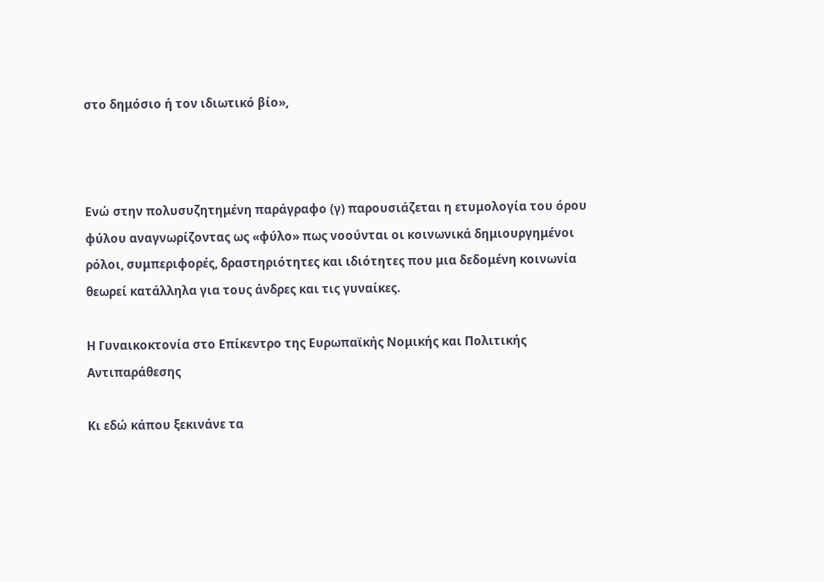στο δημόσιο ή τον ιδιωτικό βίο»,



Ενώ στην πολυσυζητημένη παράγραφο (γ) παρουσιάζεται η ετυμολογία του όρου φύλου αναγνωρίζοντας ως «φύλο» πως νοούνται οι κοινωνικά δημιουργημένοι ρόλοι, συμπεριφορές, δραστηριότητες και ιδιότητες που μια δεδομένη κοινωνία θεωρεί κατάλληλα για τους άνδρες και τις γυναίκες.

Η Γυναικοκτονία στο Επίκεντρο της Ευρωπαϊκής Νομικής και Πολιτικής Αντιπαράθεσης

Κι εδώ κάπου ξεκινάνε τα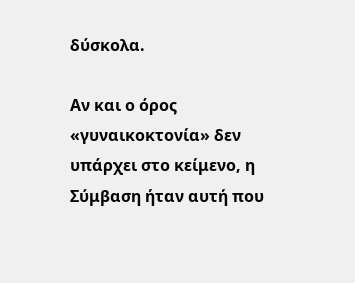δύσκολα.

Αν και ο όρος «γυναικοκτονία» δεν υπάρχει στο κείμενο, η Σύμβαση ήταν αυτή που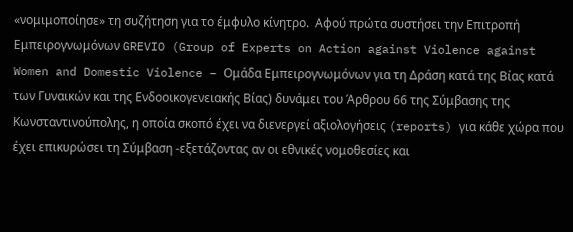«νομιμοποίησε» τη συζήτηση για το έμφυλο κίνητρο.  Αφού πρώτα συστήσει την Επιτροπή Εμπειρογνωμόνων GREVIO (Group of Experts on Action against Violence against Women and Domestic Violence – Ομάδα Εμπειρογνωμόνων για τη Δράση κατά της Βίας κατά των Γυναικών και της Ενδοοικογενειακής Βίας) δυνάμει του Άρθρου 66 της Σύμβασης της Κωνσταντινούπολης, η οποία σκοπό έχει να διενεργεί αξιολογήσεις (reports) για κάθε χώρα που έχει επικυρώσει τη Σύμβαση -εξετάζοντας αν οι εθνικές νομοθεσίες και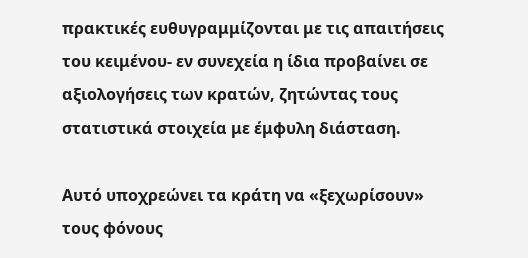πρακτικές ευθυγραμμίζονται με τις απαιτήσεις του κειμένου- εν συνεχεία η ίδια προβαίνει σε αξιολογήσεις των κρατών, ζητώντας τους στατιστικά στοιχεία με έμφυλη διάσταση.

Αυτό υποχρεώνει τα κράτη να «ξεχωρίσουν» τους φόνους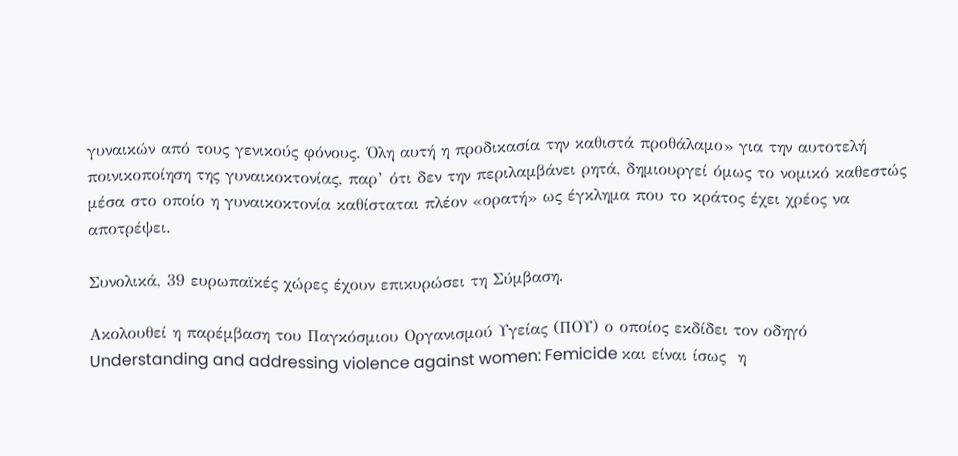γυναικών από τους γενικούς φόνους. Όλη αυτή η προδικασία την καθιστά προθάλαμο» για την αυτοτελή ποινικοποίηση της γυναικοκτονίας, παρ’ ότι δεν την περιλαμβάνει ρητά, δημιουργεί όμως το νομικό καθεστώς μέσα στο οποίο η γυναικοκτονία καθίσταται πλέον «ορατή» ως έγκλημα που το κράτος έχει χρέος να αποτρέψει.

Συνολικά, 39 ευρωπαϊκές χώρες έχουν επικυρώσει τη Σύμβαση.

Ακολουθεί η παρέμβαση του Παγκόσμιου Οργανισμού Υγείας (ΠΟΥ) ο οποίος εκδίδει τον οδηγό Understanding and addressing violence against women: Femicide και είναι ίσως  η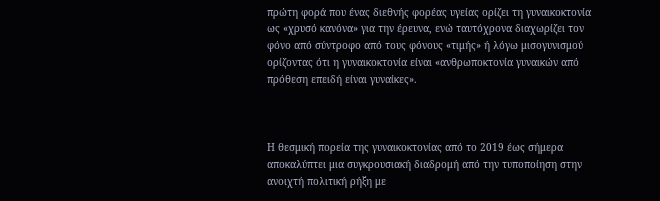πρώτη φορά που ένας διεθνής φορέας υγείας ορίζει τη γυναικοκτονία ως «χρυσό κανόνα» για την έρευνα, ενώ ταυτόχρονα διαχωρίζει τον φόνο από σύντροφο από τους φόνους «τιμής» ή λόγω μισογυνισμού ορίζοντας ότι η γυναικοκτονία είναι «ανθρωποκτονία γυναικών από πρόθεση επειδή είναι γυναίκες».



Η θεσμική πορεία της γυναικοκτονίας από το 2019 έως σήμερα αποκαλύπτει μια συγκρουσιακή διαδρομή από την τυποποίηση στην ανοιχτή πολιτική ρήξη με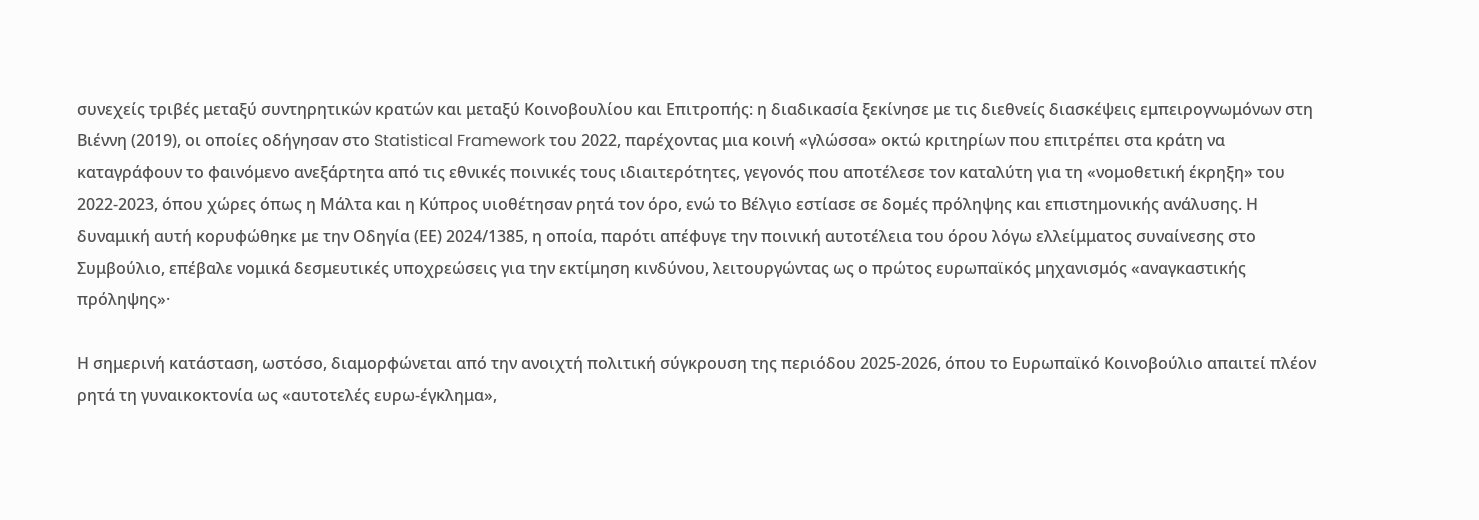συνεχείς τριβές μεταξύ συντηρητικών κρατών και μεταξύ Κοινοβουλίου και Επιτροπής: η διαδικασία ξεκίνησε με τις διεθνείς διασκέψεις εμπειρογνωμόνων στη Βιέννη (2019), οι οποίες οδήγησαν στο Statistical Framework του 2022, παρέχοντας μια κοινή «γλώσσα» οκτώ κριτηρίων που επιτρέπει στα κράτη να καταγράφουν το φαινόμενο ανεξάρτητα από τις εθνικές ποινικές τους ιδιαιτερότητες, γεγονός που αποτέλεσε τον καταλύτη για τη «νομοθετική έκρηξη» του 2022-2023, όπου χώρες όπως η Μάλτα και η Κύπρος υιοθέτησαν ρητά τον όρο, ενώ το Βέλγιο εστίασε σε δομές πρόληψης και επιστημονικής ανάλυσης. Η δυναμική αυτή κορυφώθηκε με την Οδηγία (ΕΕ) 2024/1385, η οποία, παρότι απέφυγε την ποινική αυτοτέλεια του όρου λόγω ελλείμματος συναίνεσης στο Συμβούλιο, επέβαλε νομικά δεσμευτικές υποχρεώσεις για την εκτίμηση κινδύνου, λειτουργώντας ως ο πρώτος ευρωπαϊκός μηχανισμός «αναγκαστικής πρόληψης»·

Η σημερινή κατάσταση, ωστόσο, διαμορφώνεται από την ανοιχτή πολιτική σύγκρουση της περιόδου 2025-2026, όπου το Ευρωπαϊκό Κοινοβούλιο απαιτεί πλέον ρητά τη γυναικοκτονία ως «αυτοτελές ευρω-έγκλημα»,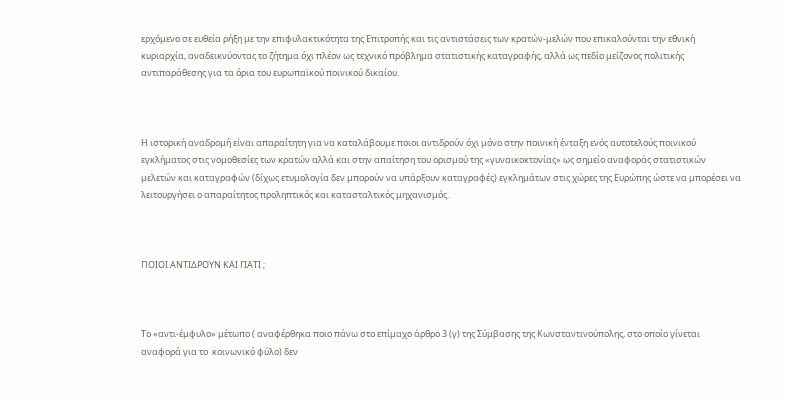ερχόμενο σε ευθεία ρήξη με την επιφυλακτικότητα της Επιτροπής και τις αντιστάσεις των κρατών-μελών που επικαλούνται την εθνική κυριαρχία, αναδεικνύοντας το ζήτημα όχι πλέον ως τεχνικό πρόβλημα στατιστικής καταγραφής, αλλά ως πεδίο μείζονος πολιτικής αντιπαράθεσης για τα όρια του ευρωπαϊκού ποινικού δικαίου.



Η ιστορική αναδρομή είναι απαραίτητη για να καταλάβουμε ποιοι αντιδρούν όχι μόνο στην ποινική ένταξη ενός αυτοτελούς ποινικού εγκλήματος στις νομοθεσίες των κρατών αλλά και στην απαίτηση του ορισμού της «γυναικοκτονίας» ως σημείο αναφοράς στατιστικών μελετών και καταγραφών (δίχως ετυμολογία δεν μπορούν να υπάρξουν καταγραφές) εγκλημάτων στις χώρες της Ευρώπης ώστε να μπορέσει να λειτουργήσει ο απαραίτητος προληπτικός και κατασταλτικός μηχανισμός.



ΠΟΙΟΙ ΑΝΤΙΔΡΟΥΝ ΚΑΙ ΓΙΑΤΙ ;



Το «αντι-έμφυλο» μέτωπο ( αναφέρθηκα ποιο πάνω στο επίμαχο άρθρο 3 (γ) της Σύμβασης της Κωνσταντινούπολης, στο οποίο γίνεται αναφορά για το  κοινωνικό φύλο) δεν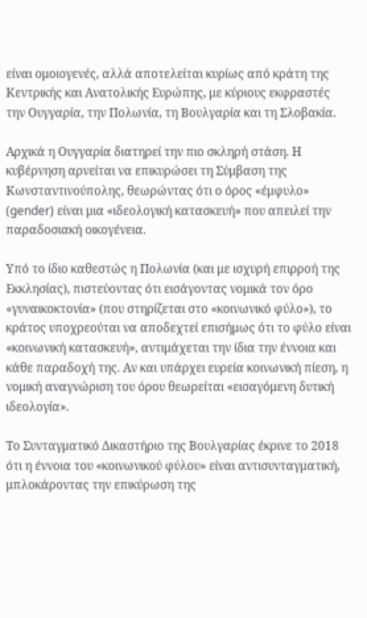είναι ομοιογενές, αλλά αποτελείται κυρίως από κράτη της Κεντρικής και Ανατολικής Ευρώπης, με κύριους εκφραστές την Ουγγαρία, την Πολωνία, τη Βουλγαρία και τη Σλοβακία.

Αρχικά η Ουγγαρία διατηρεί την πιο σκληρή στάση. Η κυβέρνηση αρνείται να επικυρώσει τη Σύμβαση της Κωνσταντινούπολης, θεωρώντας ότι ο όρος «έμφυλο» (gender) είναι μια «ιδεολογική κατασκευή» που απειλεί την παραδοσιακή οικογένεια.

Υπό το ίδιο καθεστώς η Πολωνία (και με ισχυρή επιρροή της Εκκλησίας), πιστεύοντας ότι εισάγοντας νομικά τον όρο «γυναικοκτονία» (που στηρίζεται στο «κοινωνικό φύλο»), το κράτος υποχρεούται να αποδεχτεί επισήμως ότι το φύλο είναι «κοινωνική κατασκευή», αντιμάχεται την ίδια την έννοια και κάθε παραδοχή της. Αν και υπάρχει ευρεία κοινωνική πίεση, η νομική αναγνώριση του όρου θεωρείται «εισαγόμενη δυτική ιδεολογία».

Το Συνταγματικό Δικαστήριο της Βουλγαρίας έκρινε το 2018 ότι η έννοια του «κοινωνικού φύλου» είναι αντισυνταγματική, μπλοκάροντας την επικύρωση της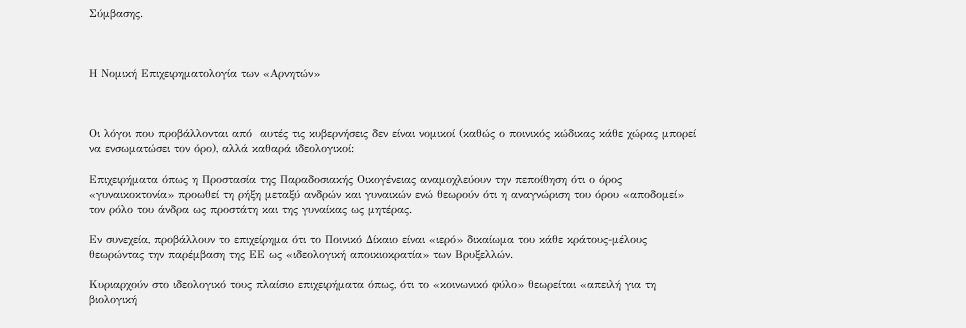Σύμβασης.



Η Νομική Επιχειρηματολογία των «Αρνητών»



Οι λόγοι που προβάλλονται από  αυτές τις κυβερνήσεις δεν είναι νομικοί (καθώς ο ποινικός κώδικας κάθε χώρας μπορεί να ενσωματώσει τον όρο), αλλά καθαρά ιδεολογικοί:

Επιχειρήματα όπως η Προστασία της Παραδοσιακής Οικογένειας αναμοχλεύουν την πεποίθηση ότι ο όρος «γυναικοκτονία» προωθεί τη ρήξη μεταξύ ανδρών και γυναικών ενώ θεωρούν ότι η αναγνώριση του όρου «αποδομεί» τον ρόλο του άνδρα ως προστάτη και της γυναίκας ως μητέρας.

Εν συνεχεία, προβάλλουν το επιχείρημα ότι το Ποινικό Δίκαιο είναι «ιερό» δικαίωμα του κάθε κράτους-μέλους θεωρώντας την παρέμβαση της ΕΕ ως «ιδεολογική αποικιοκρατία» των Βρυξελλών.

Κυριαρχούν στο ιδεολογικό τους πλαίσιο επιχειρήματα όπως, ότι το «κοινωνικό φύλο» θεωρείται «απειλή για τη βιολογική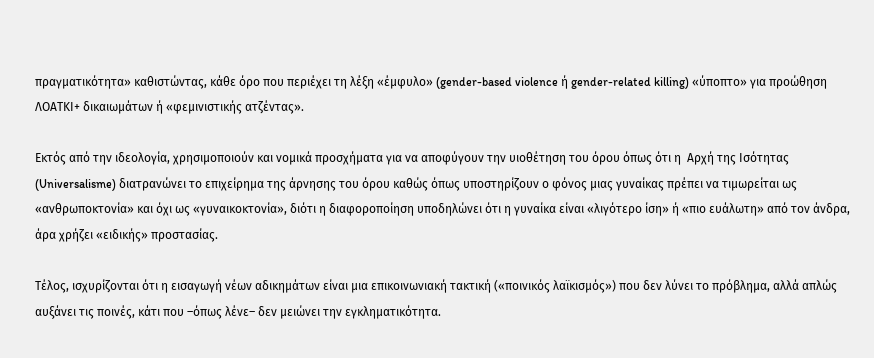πραγματικότητα» καθιστώντας, κάθε όρο που περιέχει τη λέξη «έμφυλο» (gender-based violence ή gender-related killing) «ύποπτο» για προώθηση ΛΟΑΤΚΙ+ δικαιωμάτων ή «φεμινιστικής ατζέντας».

Εκτός από την ιδεολογία, χρησιμοποιούν και νομικά προσχήματα για να αποφύγουν την υιοθέτηση του όρου όπως ότι η  Αρχή της Ισότητας (Universalisme) διατρανώνει το επιχείρημα της άρνησης του όρου καθώς όπως υποστηρίζουν ο φόνος μιας γυναίκας πρέπει να τιμωρείται ως «ανθρωποκτονία» και όχι ως «γυναικοκτονία», διότι η διαφοροποίηση υποδηλώνει ότι η γυναίκα είναι «λιγότερο ίση» ή «πιο ευάλωτη» από τον άνδρα, άρα χρήζει «ειδικής» προστασίας.

Τέλος, ισχυρίζονται ότι η εισαγωγή νέων αδικημάτων είναι μια επικοινωνιακή τακτική («ποινικός λαϊκισμός») που δεν λύνει το πρόβλημα, αλλά απλώς αυξάνει τις ποινές, κάτι που –όπως λένε– δεν μειώνει την εγκληματικότητα.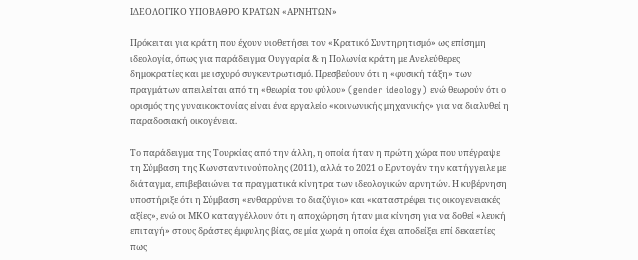ΙΔΕΟΛΟΓΙΚΟ ΥΠΟΒΑΘΡΟ ΚΡΑΤΩΝ «ΑΡΝΗΤΩΝ»

Πρόκειται για κράτη που έχουν υιοθετήσει τον «Κρατικό Συντηρητισμό» ως επίσημη ιδεολογία, όπως για παράδειγμα Ουγγαρία & η Πολωνία κράτη με Ανελεύθερες δημοκρατίες και με ισχυρό συγκεντρωτισμό. Πρεσβεύουν ότι η «φυσική τάξη» των πραγμάτων απειλείται από τη «θεωρία του φύλου» (gender ideology) ενώ θεωρούν ότι ο ορισμός της γυναικοκτονίας είναι ένα εργαλείο «κοινωνικής μηχανικής» για να διαλυθεί η παραδοσιακή οικογένεια.

Το παράδειγμα της Τουρκίας από την άλλη, η οποία ήταν η πρώτη χώρα που υπέγραψε τη Σύμβαση της Κωνσταντινούπολης (2011), αλλά το 2021 ο Ερντογάν την κατήγγειλε με διάταγμα, επιβεβαιώνει τα πραγματικά κίνητρα των ιδεολογικών αρνητών. Η κυβέρνηση υποστήριξε ότι η Σύμβαση «ενθαρρύνει το διαζύγιο» και «καταστρέφει τις οικογενειακές αξίες», ενώ οι ΜΚΟ καταγγέλλουν ότι η αποχώρηση ήταν μια κίνηση για να δοθεί «λευκή επιταγή» στους δράστες έμφυλης βίας, σε μία χωρά η οποία έχει αποδείξει επί δεκαετίες πως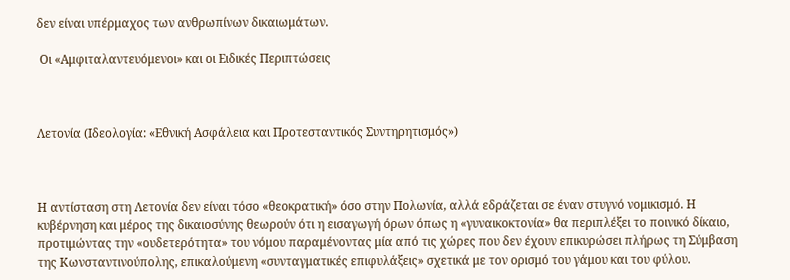δεν είναι υπέρμαχος των ανθρωπίνων δικαιωμάτων.

 Οι «Αμφιταλαντευόμενοι» και οι Ειδικές Περιπτώσεις



Λετονία (Ιδεολογία: «Εθνική Ασφάλεια και Προτεσταντικός Συντηρητισμός»)



Η αντίσταση στη Λετονία δεν είναι τόσο «θεοκρατική» όσο στην Πολωνία, αλλά εδράζεται σε έναν στυγνό νομικισμό. Η κυβέρνηση και μέρος της δικαιοσύνης θεωρούν ότι η εισαγωγή όρων όπως η «γυναικοκτονία» θα περιπλέξει το ποινικό δίκαιο, προτιμώντας την «ουδετερότητα» του νόμου παραμένοντας μία από τις χώρες που δεν έχουν επικυρώσει πλήρως τη Σύμβαση της Κωνσταντινούπολης, επικαλούμενη «συνταγματικές επιφυλάξεις» σχετικά με τον ορισμό του γάμου και του φύλου.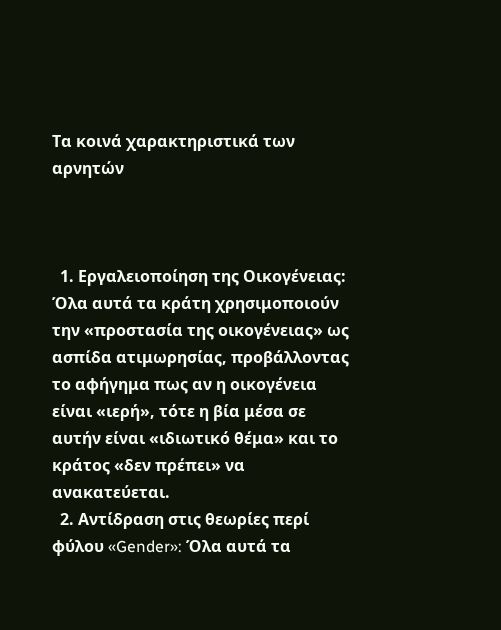Τα κοινά χαρακτηριστικά των αρνητών



  1. Εργαλειοποίηση της Οικογένειας: Όλα αυτά τα κράτη χρησιμοποιούν την «προστασία της οικογένειας» ως ασπίδα ατιμωρησίας, προβάλλοντας το αφήγημα πως αν η οικογένεια είναι «ιερή», τότε η βία μέσα σε αυτήν είναι «ιδιωτικό θέμα» και το κράτος «δεν πρέπει» να ανακατεύεται.
  2. Αντίδραση στις θεωρίες περί φύλου «Gender»: Όλα αυτά τα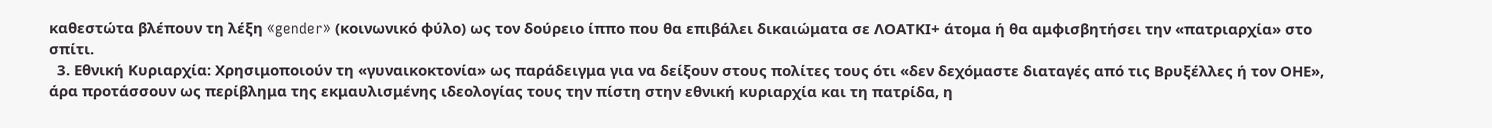καθεστώτα βλέπουν τη λέξη «gender» (κοινωνικό φύλο) ως τον δούρειο ίππο που θα επιβάλει δικαιώματα σε ΛΟΑΤΚΙ+ άτομα ή θα αμφισβητήσει την «πατριαρχία» στο σπίτι.
  3. Εθνική Κυριαρχία: Χρησιμοποιούν τη «γυναικοκτονία» ως παράδειγμα για να δείξουν στους πολίτες τους ότι «δεν δεχόμαστε διαταγές από τις Βρυξέλλες ή τον ΟΗΕ», άρα προτάσσουν ως περίβλημα της εκμαυλισμένης ιδεολογίας τους την πίστη στην εθνική κυριαρχία και τη πατρίδα, η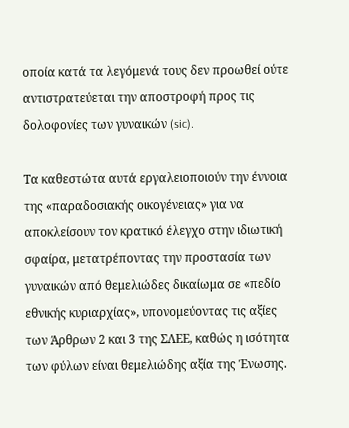οποία κατά τα λεγόμενά τους δεν προωθεί ούτε αντιστρατεύεται την αποστροφή προς τις δολοφονίες των γυναικών (sic).

Τα καθεστώτα αυτά εργαλειοποιούν την έννοια της «παραδοσιακής οικογένειας» για να αποκλείσουν τον κρατικό έλεγχο στην ιδιωτική σφαίρα, μετατρέποντας την προστασία των γυναικών από θεμελιώδες δικαίωμα σε «πεδίο εθνικής κυριαρχίας», υπονομεύοντας τις αξίες των Άρθρων 2 και 3 της ΣΛΕΕ, καθώς η ισότητα των φύλων είναι θεμελιώδης αξία της Ένωσης.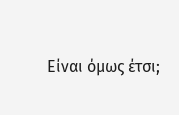Είναι όμως έτσι;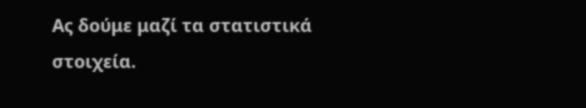Ας δούμε μαζί τα στατιστικά στοιχεία.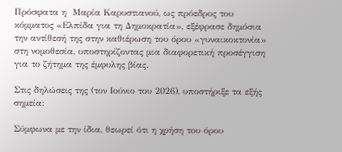Πρόσφατα η  Μαρία Καρυστιανού, ως πρόεδρος του κόμματος «Ελπίδα για τη Δημοκρατία», εξέφρασε δημόσια την αντίθεσή της στην καθιέρωση του όρου «γυναικοκτονία» στη νομοθεσία, υποστηρίζοντας μια διαφορετική προσέγγιση για το ζήτημα της έμφυλης βίας.

Στις δηλώσεις της (τον Ιούνιο του 2026), υποστήριξε τα εξής σημεία:

Σύμφωνα με την ίδια, θεωρεί ότι η χρήση του όρου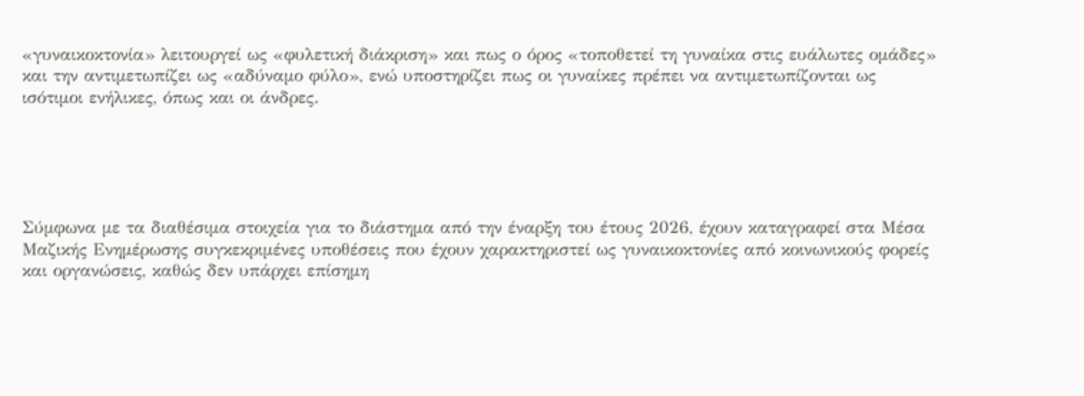«γυναικοκτονία» λειτουργεί ως «φυλετική διάκριση» και πως ο όρος «τοποθετεί τη γυναίκα στις ευάλωτες ομάδες» και την αντιμετωπίζει ως «αδύναμο φύλο», ενώ υποστηρίζει πως οι γυναίκες πρέπει να αντιμετωπίζονται ως ισότιμοι ενήλικες, όπως και οι άνδρες.





Σύμφωνα με τα διαθέσιμα στοιχεία για το διάστημα από την έναρξη του έτους 2026, έχουν καταγραφεί στα Μέσα Μαζικής Ενημέρωσης συγκεκριμένες υποθέσεις που έχουν χαρακτηριστεί ως γυναικοκτονίες από κοινωνικούς φορείς και οργανώσεις, καθώς δεν υπάρχει επίσημη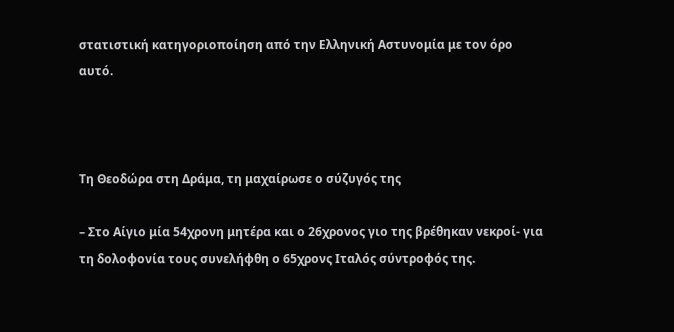στατιστική κατηγοριοποίηση από την Ελληνική Αστυνομία με τον όρο αυτό.



Τη Θεοδώρα στη Δράμα, τη μαχαίρωσε ο σύζυγός της

– Στο Αίγιο μία 54χρονη μητέρα και ο 26χρονος γιο της βρέθηκαν νεκροί- για τη δολοφονία τους συνελήφθη ο 65χρονς Ιταλός σύντροφός της.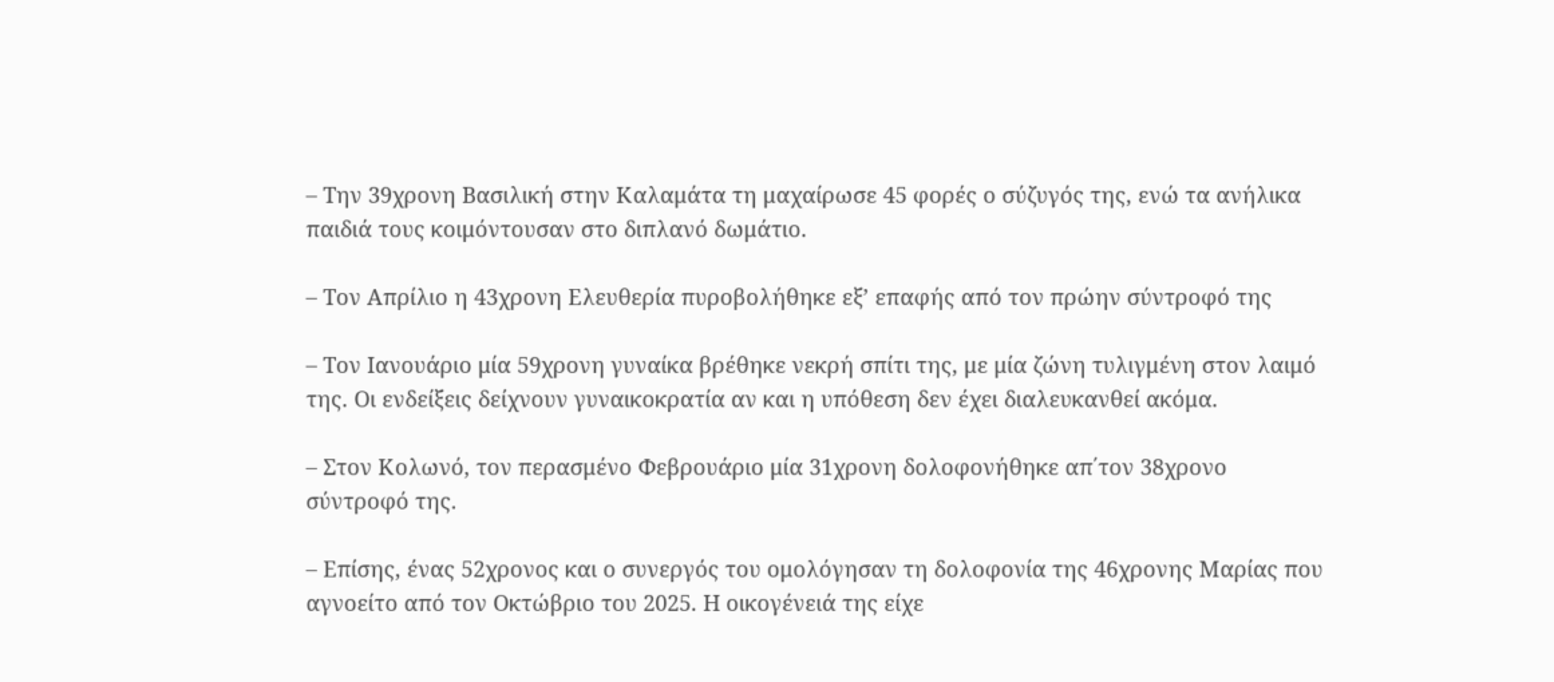– Την 39χρονη Βασιλική στην Καλαμάτα τη μαχαίρωσε 45 φορές ο σύζυγός της, ενώ τα ανήλικα παιδιά τους κοιμόντουσαν στο διπλανό δωμάτιο.

– Τον Απρίλιο η 43χρονη Ελευθερία πυροβολήθηκε εξ’ επαφής από τον πρώην σύντροφό της

– Τον Ιανουάριο μία 59χρονη γυναίκα βρέθηκε νεκρή σπίτι της, με μία ζώνη τυλιγμένη στον λαιμό της. Οι ενδείξεις δείχνουν γυναικοκρατία αν και η υπόθεση δεν έχει διαλευκανθεί ακόμα.

– Στον Κολωνό, τον περασμένο Φεβρουάριο μία 31χρονη δολοφονήθηκε απ΄τον 38χρονο σύντροφό της.

– Επίσης, ένας 52χρονος και ο συνεργός του ομολόγησαν τη δολοφονία της 46χρονης Μαρίας που αγνοείτο από τον Οκτώβριο του 2025. Η οικογένειά της είχε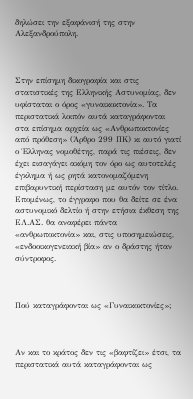δηλώσει την εξαφάνισή της στην Αλεξανδρούπολη.



Στην επίσημη δικογραφία και στις στατιστικές της Ελληνικής Αστυνομίας, δεν υφίσταται ο όρος «γυναικοκτονία». Τα περιστατικά λοιπόν αυτά καταγράφονται στα επίσημα αρχεία ως «Ανθρωποκτονίες από πρόθεση» (Άρθρο 299 ΠΚ) κι αυτό γιατί ο Έλληνας νομοθέτης, παρά τις πιέσεις, δεν έχει εισαγάγει ακόμη τον όρο ως αυτοτελές έγκλημα ή ως ρητά κατονομαζόμενη επιβαρυντική περίσταση με αυτόν τον τίτλο. Επομένως, το έγγραφο που θα δείτε σε ένα αστυνομικό δελτίο ή στην ετήσια έκθεση της ΕΛ.ΑΣ. θα αναφέρει πάντα «ανθρωποκτονία» και, στις υποσημειώσεις, «ενδοοικογενειακή βία» αν ο δράστης ήταν σύντροφος.



Πού καταγράφονται ως «Γυναικοκτονίες»;



Αν και το κράτος δεν τις «βαφτίζει» έτσι, τα περιστατικά αυτά καταγράφονται ως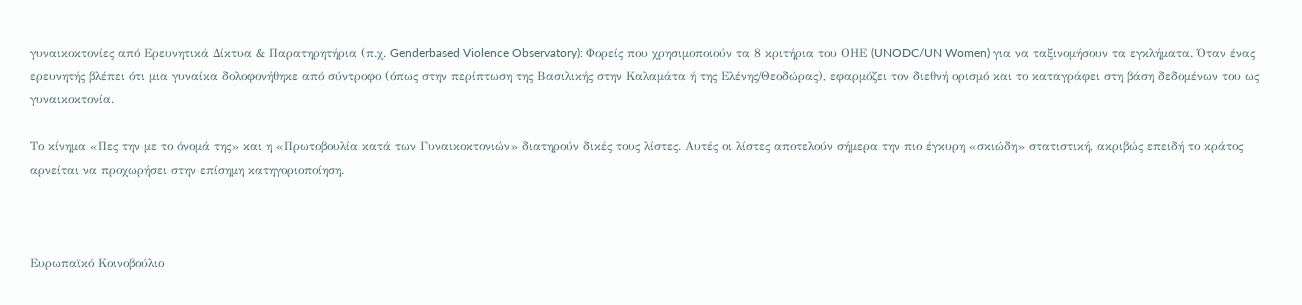γυναικοκτονίες από Ερευνητικά Δίκτυα & Παρατηρητήρια (π.χ. Genderbased Violence Observatory): Φορείς που χρησιμοποιούν τα 8 κριτήρια του ΟΗΕ (UNODC/UN Women) για να ταξινομήσουν τα εγκλήματα. Όταν ένας ερευνητής βλέπει ότι μια γυναίκα δολοφονήθηκε από σύντροφο (όπως στην περίπτωση της Βασιλικής στην Καλαμάτα ή της Ελένης/Θεοδώρας), εφαρμόζει τον διεθνή ορισμό και το καταγράφει στη βάση δεδομένων του ως γυναικοκτονία.

Το κίνημα «Πες την με το όνομά της» και η «Πρωτοβουλία κατά των Γυναικοκτονιών» διατηρούν δικές τους λίστες. Αυτές οι λίστες αποτελούν σήμερα την πιο έγκυρη «σκιώδη» στατιστική, ακριβώς επειδή το κράτος αρνείται να προχωρήσει στην επίσημη κατηγοριοποίηση.



Ευρωπαϊκό Κοινοβούλιο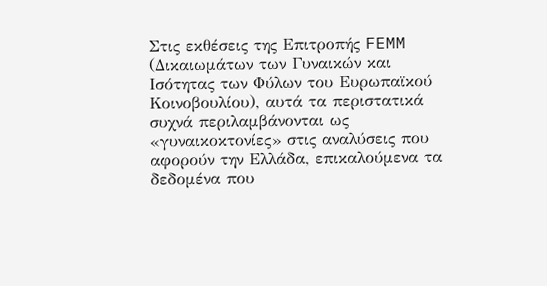Στις εκθέσεις της Επιτροπής FEMM (Δικαιωμάτων των Γυναικών και Ισότητας των Φύλων του Ευρωπαϊκού Κοινοβουλίου), αυτά τα περιστατικά συχνά περιλαμβάνονται ως «γυναικοκτονίες» στις αναλύσεις που αφορούν την Ελλάδα, επικαλούμενα τα δεδομένα που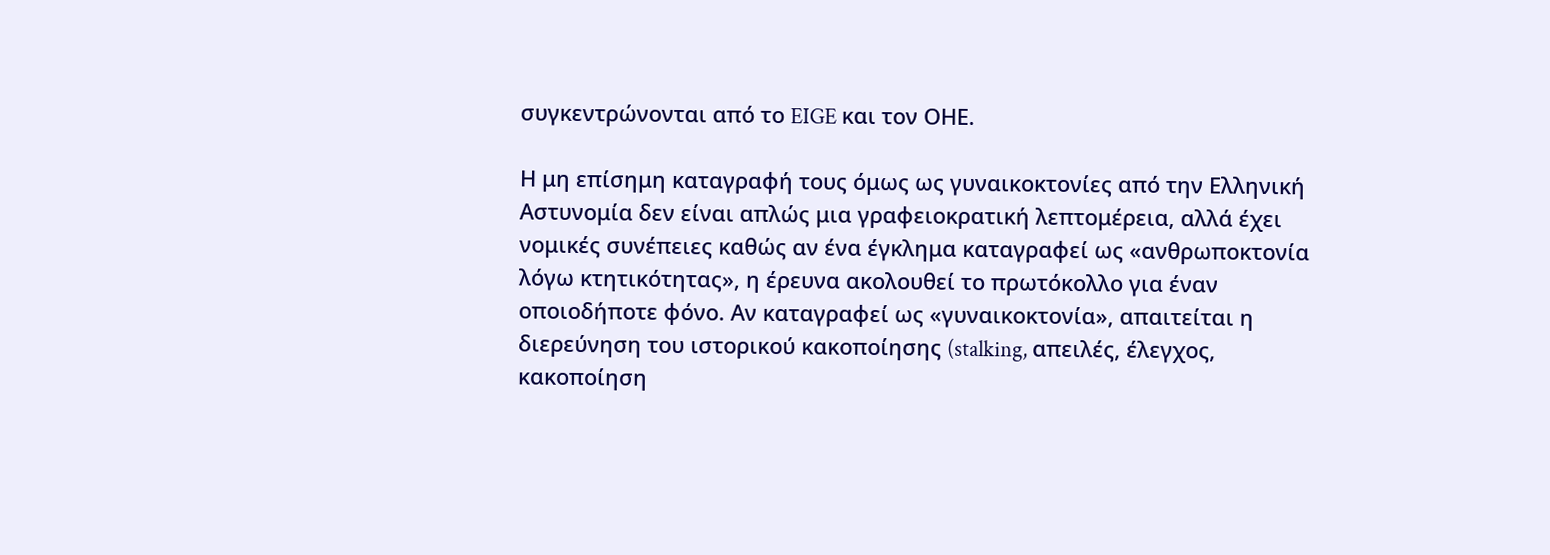συγκεντρώνονται από το EIGE και τον ΟΗΕ.

Η μη επίσημη καταγραφή τους όμως ως γυναικοκτονίες από την Ελληνική Αστυνομία δεν είναι απλώς μια γραφειοκρατική λεπτομέρεια, αλλά έχει νομικές συνέπειες καθώς αν ένα έγκλημα καταγραφεί ως «ανθρωποκτονία λόγω κτητικότητας», η έρευνα ακολουθεί το πρωτόκολλο για έναν οποιοδήποτε φόνο. Αν καταγραφεί ως «γυναικοκτονία», απαιτείται η διερεύνηση του ιστορικού κακοποίησης (stalking, απειλές, έλεγχος, κακοποίηση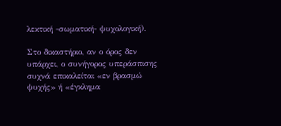λεκτική -σωματική- ψυχολογική).

Στο δικαστήριο, αν ο όρος δεν υπάρχει, ο συνήγορος υπεράσπισης συχνά επικαλείται «εν βρασμώ ψυχής» ή «έγκλημα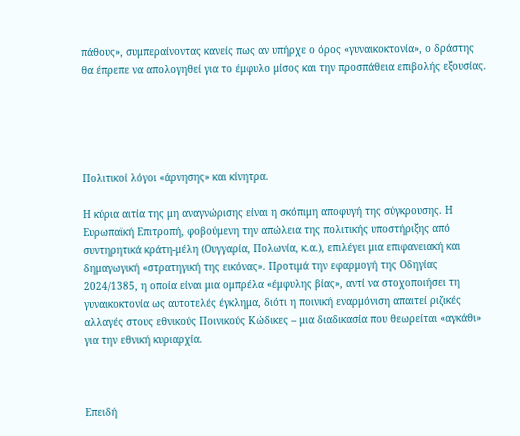πάθους», συμπεραίνοντας κανείς πως αν υπήρχε ο όρος «γυναικοκτονία», ο δράστης θα έπρεπε να απολογηθεί για το έμφυλο μίσος και την προσπάθεια επιβολής εξουσίας.





Πολιτικοί λόγοι «άρνησης» και κίνητρα.

Η κύρια αιτία της μη αναγνώρισης είναι η σκόπιμη αποφυγή της σύγκρουσης. Η Ευρωπαϊκή Επιτροπή, φοβούμενη την απώλεια της πολιτικής υποστήριξης από συντηρητικά κράτη-μέλη (Ουγγαρία, Πολωνία, κ.α.), επιλέγει μια επιφανειακή και δημαγωγική «στρατηγική της εικόνας». Προτιμά την εφαρμογή της Οδηγίας 2024/1385, η οποία είναι μια ομπρέλα «έμφυλης βίας», αντί να στοχοποιήσει τη γυναικοκτονία ως αυτοτελές έγκλημα, διότι η ποινική εναρμόνιση απαιτεί ριζικές αλλαγές στους εθνικούς Ποινικούς Κώδικες – μια διαδικασία που θεωρείται «αγκάθι» για την εθνική κυριαρχία.



Επειδή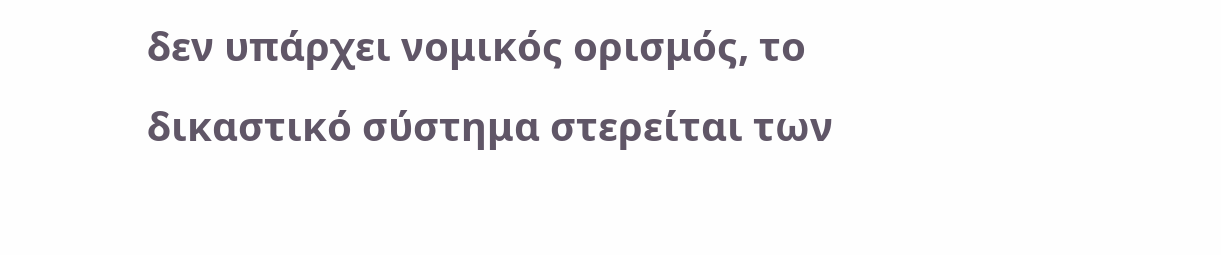δεν υπάρχει νομικός ορισμός, το δικαστικό σύστημα στερείται των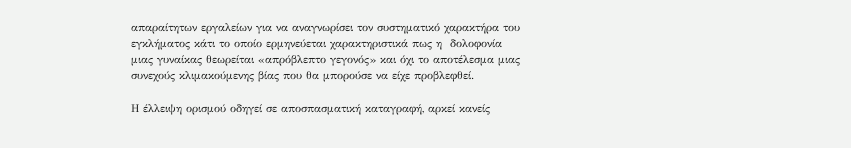απαραίτητων εργαλείων για να αναγνωρίσει τον συστηματικό χαρακτήρα του εγκλήματος κάτι το οποίο ερμηνεύεται χαρακτηριστικά πως η  δολοφονία μιας γυναίκας θεωρείται «απρόβλεπτο γεγονός» και όχι το αποτέλεσμα μιας συνεχούς κλιμακούμενης βίας που θα μπορούσε να είχε προβλεφθεί.

Η έλλειψη ορισμού οδηγεί σε αποσπασματική καταγραφή, αρκεί κανείς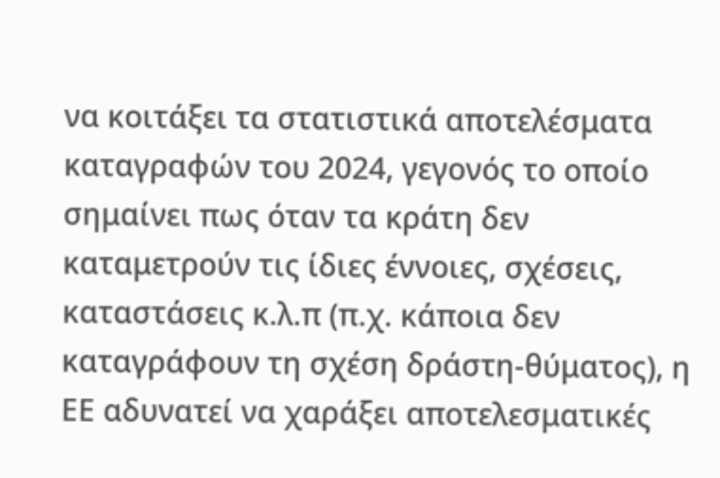να κοιτάξει τα στατιστικά αποτελέσματα καταγραφών του 2024, γεγονός το οποίο σημαίνει πως όταν τα κράτη δεν καταμετρούν τις ίδιες έννοιες, σχέσεις, καταστάσεις κ.λ.π (π.χ. κάποια δεν καταγράφουν τη σχέση δράστη-θύματος), η ΕΕ αδυνατεί να χαράξει αποτελεσματικές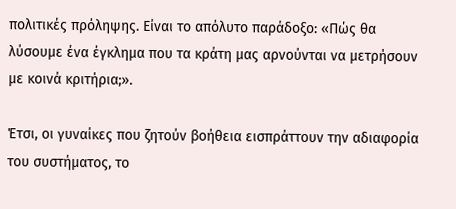πολιτικές πρόληψης. Είναι το απόλυτο παράδοξο: «Πώς θα λύσουμε ένα έγκλημα που τα κράτη μας αρνούνται να μετρήσουν με κοινά κριτήρια;».

Έτσι, οι γυναίκες που ζητούν βοήθεια εισπράττουν την αδιαφορία του συστήματος, το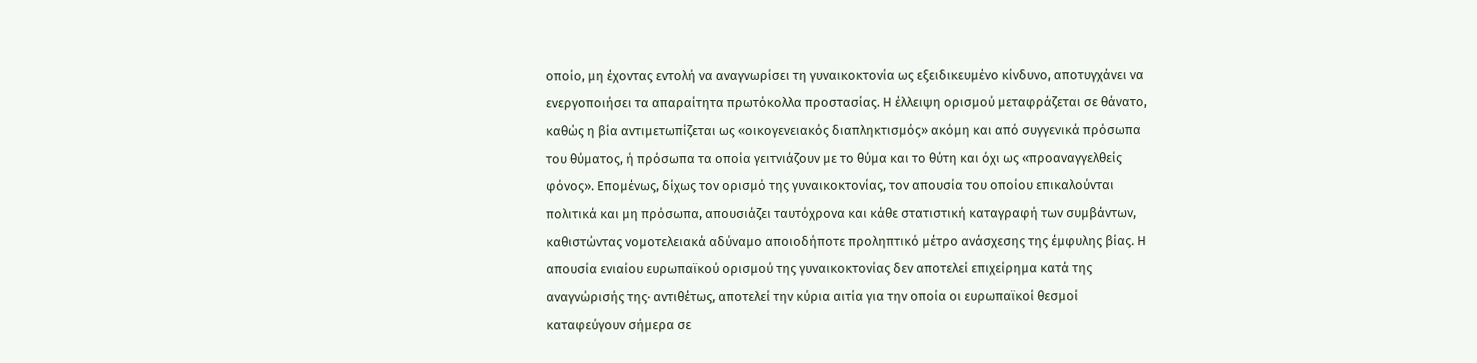οποίο, μη έχοντας εντολή να αναγνωρίσει τη γυναικοκτονία ως εξειδικευμένο κίνδυνο, αποτυγχάνει να ενεργοποιήσει τα απαραίτητα πρωτόκολλα προστασίας. Η έλλειψη ορισμού μεταφράζεται σε θάνατο, καθώς η βία αντιμετωπίζεται ως «οικογενειακός διαπληκτισμός» ακόμη και από συγγενικά πρόσωπα του θύματος, ή πρόσωπα τα οποία γειτνιάζουν με το θύμα και το θύτη και όχι ως «προαναγγελθείς φόνος». Επομένως, δίχως τον ορισμό της γυναικοκτονίας, τον απουσία του οποίου επικαλούνται πολιτικά και μη πρόσωπα, απουσιάζει ταυτόχρονα και κάθε στατιστική καταγραφή των συμβάντων, καθιστώντας νομοτελειακά αδύναμο αποιοδήποτε προληπτικό μέτρο ανάσχεσης της έμφυλης βίας. Η απουσία ενιαίου ευρωπαϊκού ορισμού της γυναικοκτονίας δεν αποτελεί επιχείρημα κατά της αναγνώρισής της· αντιθέτως, αποτελεί την κύρια αιτία για την οποία οι ευρωπαϊκοί θεσμοί καταφεύγουν σήμερα σε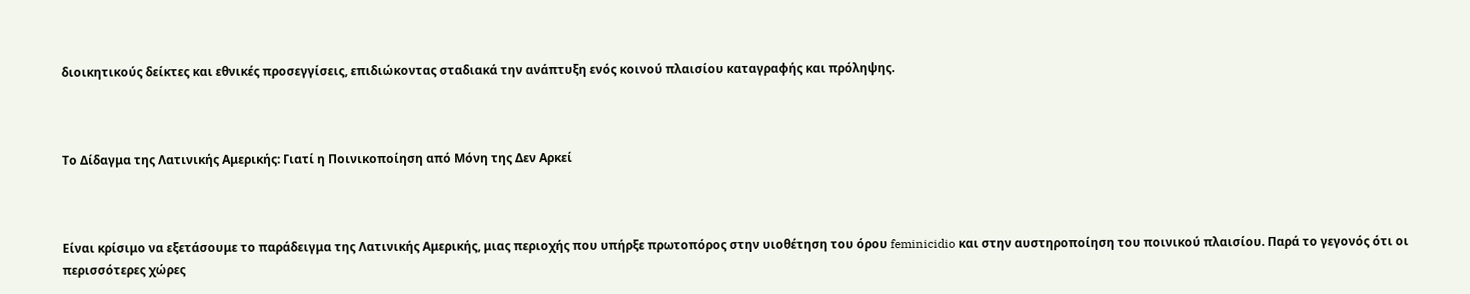διοικητικούς δείκτες και εθνικές προσεγγίσεις, επιδιώκοντας σταδιακά την ανάπτυξη ενός κοινού πλαισίου καταγραφής και πρόληψης.



Το Δίδαγμα της Λατινικής Αμερικής: Γιατί η Ποινικοποίηση από Μόνη της Δεν Αρκεί



Είναι κρίσιμο να εξετάσουμε το παράδειγμα της Λατινικής Αμερικής, μιας περιοχής που υπήρξε πρωτοπόρος στην υιοθέτηση του όρου feminicidio και στην αυστηροποίηση του ποινικού πλαισίου. Παρά το γεγονός ότι οι περισσότερες χώρες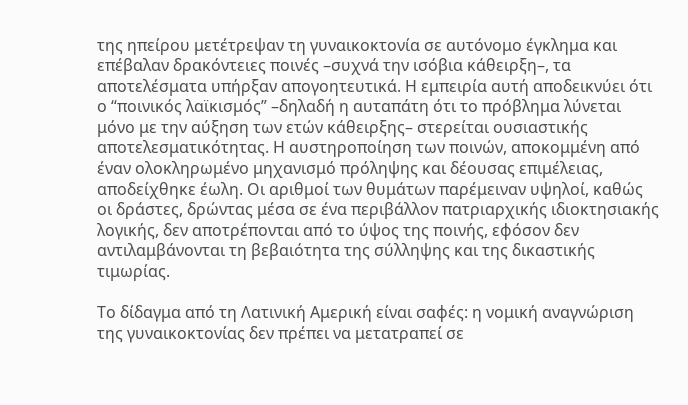της ηπείρου μετέτρεψαν τη γυναικοκτονία σε αυτόνομο έγκλημα και επέβαλαν δρακόντειες ποινές –συχνά την ισόβια κάθειρξη–, τα αποτελέσματα υπήρξαν απογοητευτικά. Η εμπειρία αυτή αποδεικνύει ότι ο “ποινικός λαϊκισμός” –δηλαδή η αυταπάτη ότι το πρόβλημα λύνεται μόνο με την αύξηση των ετών κάθειρξης– στερείται ουσιαστικής αποτελεσματικότητας. Η αυστηροποίηση των ποινών, αποκομμένη από έναν ολοκληρωμένο μηχανισμό πρόληψης και δέουσας επιμέλειας, αποδείχθηκε έωλη. Οι αριθμοί των θυμάτων παρέμειναν υψηλοί, καθώς οι δράστες, δρώντας μέσα σε ένα περιβάλλον πατριαρχικής ιδιοκτησιακής λογικής, δεν αποτρέπονται από το ύψος της ποινής, εφόσον δεν αντιλαμβάνονται τη βεβαιότητα της σύλληψης και της δικαστικής τιμωρίας.

Το δίδαγμα από τη Λατινική Αμερική είναι σαφές: η νομική αναγνώριση της γυναικοκτονίας δεν πρέπει να μετατραπεί σε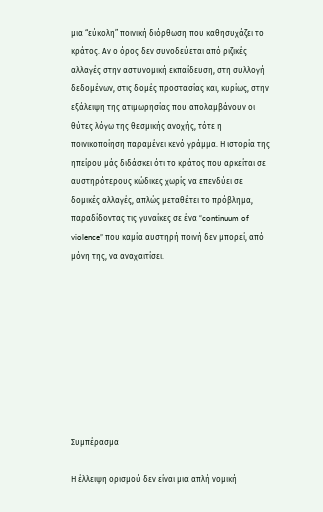μια “εύκολη” ποινική διόρθωση που καθησυχάζει το κράτος. Αν ο όρος δεν συνοδεύεται από ριζικές αλλαγές στην αστυνομική εκπαίδευση, στη συλλογή δεδομένων, στις δομές προστασίας και, κυρίως, στην εξάλειψη της ατιμωρησίας που απολαμβάνουν οι θύτες λόγω της θεσμικής ανοχής, τότε η ποινικοποίηση παραμένει κενό γράμμα. Η ιστορία της ηπείρου μάς διδάσκει ότι το κράτος που αρκείται σε αυστηρότερους κώδικες χωρίς να επενδύει σε δομικές αλλαγές, απλώς μεταθέτει το πρόβλημα, παραδίδοντας τις γυναίκες σε ένα “continuum of violence” που καμία αυστηρή ποινή δεν μπορεί, από μόνη της, να αναχαιτίσει.









Συμπέρασμα

Η έλλειψη ορισμού δεν είναι μια απλή νομική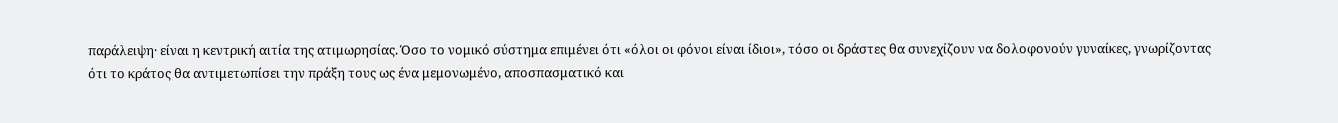παράλειψη· είναι η κεντρική αιτία της ατιμωρησίας. Όσο το νομικό σύστημα επιμένει ότι «όλοι οι φόνοι είναι ίδιοι», τόσο οι δράστες θα συνεχίζουν να δολοφονούν γυναίκες, γνωρίζοντας ότι το κράτος θα αντιμετωπίσει την πράξη τους ως ένα μεμονωμένο, αποσπασματικό και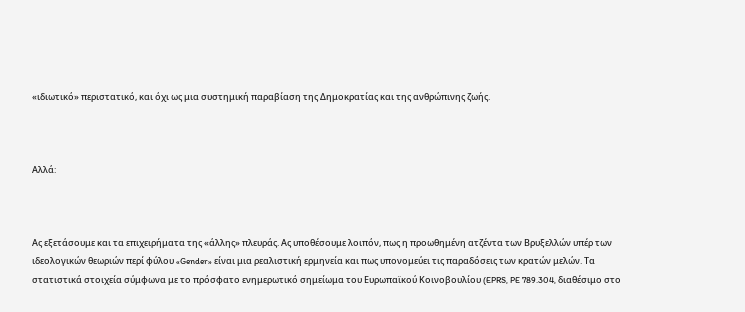«ιδιωτικό» περιστατικό, και όχι ως μια συστημική παραβίαση της Δημοκρατίας και της ανθρώπινης ζωής.



Αλλά:



Ας εξετάσουμε και τα επιχειρήματα της «άλλης» πλευράς. Ας υποθέσουμε λοιπόν, πως η προωθημένη ατζέντα των Βρυξελλών υπέρ των ιδεολογικών θεωριών περί φύλου «Gender» είναι μια ρεαλιστική ερμηνεία και πως υπονομεύει τις παραδόσεις των κρατών μελών. Τα στατιστικά στοιχεία σύμφωνα με το πρόσφατο ενημερωτικό σημείωμα του Ευρωπαϊκού Κοινοβουλίου (EPRS, PE 789.304, διαθέσιμο στο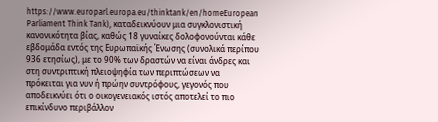https://www.europarl.europa.eu/thinktank/en/homeEuropean Parliament Think Tank), καταδεικνύουν μια συγκλονιστική κανονικότητα βίας, καθώς 18 γυναίκες δολοφονούνται κάθε εβδομάδα εντός της Ευρωπαϊκής Ένωσης (συνολικά περίπου 936 ετησίως), με το 90% των δραστών να είναι άνδρες και στη συντριπτική πλειοψηφία των περιπτώσεων να πρόκειται για νυν ή πρώην συντρόφους, γεγονός που αποδεικνύει ότι ο οικογενειακός ιστός αποτελεί το πιο επικίνδυνο περιβάλλον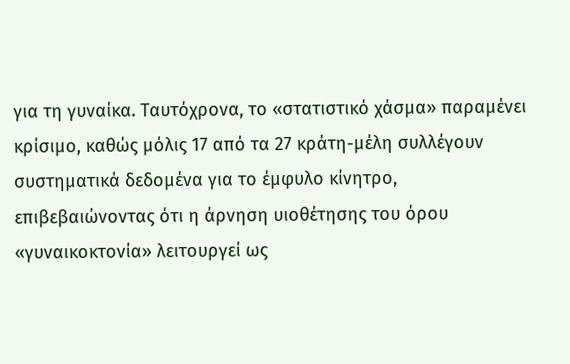για τη γυναίκα. Ταυτόχρονα, το «στατιστικό χάσμα» παραμένει κρίσιμο, καθώς μόλις 17 από τα 27 κράτη-μέλη συλλέγουν συστηματικά δεδομένα για το έμφυλο κίνητρο, επιβεβαιώνοντας ότι η άρνηση υιοθέτησης του όρου «γυναικοκτονία» λειτουργεί ως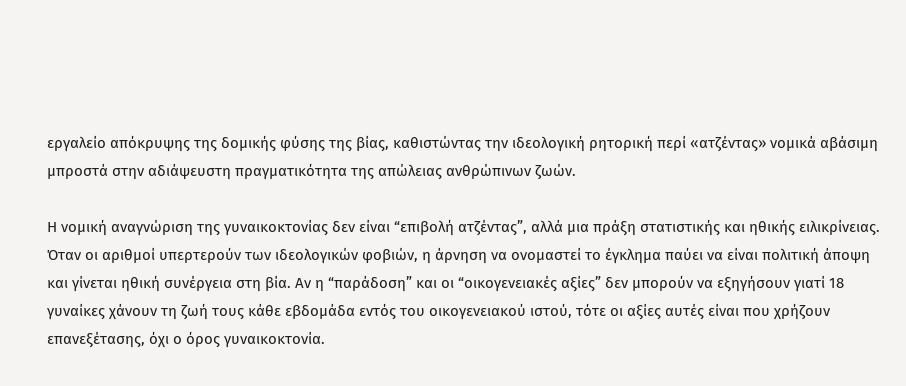εργαλείο απόκρυψης της δομικής φύσης της βίας, καθιστώντας την ιδεολογική ρητορική περί «ατζέντας» νομικά αβάσιμη μπροστά στην αδιάψευστη πραγματικότητα της απώλειας ανθρώπινων ζωών.

Η νομική αναγνώριση της γυναικοκτονίας δεν είναι “επιβολή ατζέντας”, αλλά μια πράξη στατιστικής και ηθικής ειλικρίνειας. Όταν οι αριθμοί υπερτερούν των ιδεολογικών φοβιών, η άρνηση να ονομαστεί το έγκλημα παύει να είναι πολιτική άποψη και γίνεται ηθική συνέργεια στη βία. Αν η “παράδοση” και οι “οικογενειακές αξίες” δεν μπορούν να εξηγήσουν γιατί 18 γυναίκες χάνουν τη ζωή τους κάθε εβδομάδα εντός του οικογενειακού ιστού, τότε οι αξίες αυτές είναι που χρήζουν επανεξέτασης, όχι ο όρος γυναικοκτονία.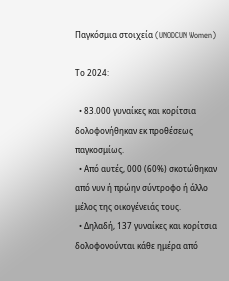Παγκόσμια στοιχεία (UNODCUN Women)

Το 2024:

  • 83.000 γυναίκες και κορίτσια δολοφονήθηκαν εκ προθέσεως παγκοσμίως.
  • Από αυτές, 000 (60%) σκοτώθηκαν από νυν ή πρώην σύντροφο ή άλλο μέλος της οικογένειάς τους.
  • Δηλαδή, 137 γυναίκες και κορίτσια δολοφονούνται κάθε ημέρα από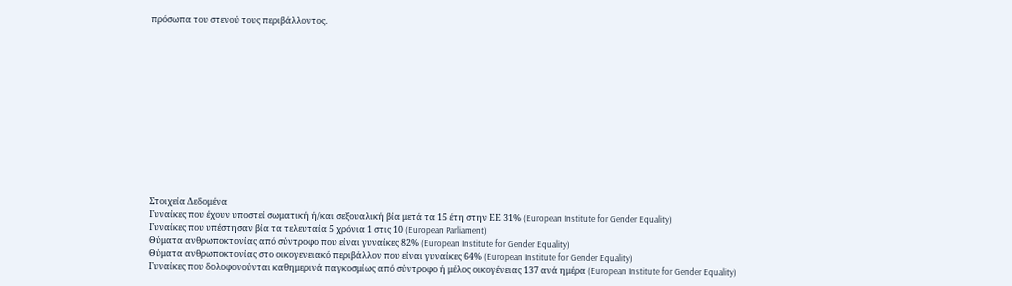πρόσωπα του στενού τους περιβάλλοντος.













Στοιχεία Δεδομένα
Γυναίκες που έχουν υποστεί σωματική ή/και σεξουαλική βία μετά τα 15 έτη στην ΕΕ 31% (European Institute for Gender Equality)
Γυναίκες που υπέστησαν βία τα τελευταία 5 χρόνια 1 στις 10 (European Parliament)
Θύματα ανθρωποκτονίας από σύντροφο που είναι γυναίκες 82% (European Institute for Gender Equality)
Θύματα ανθρωποκτονίας στο οικογενειακό περιβάλλον που είναι γυναίκες 64% (European Institute for Gender Equality)
Γυναίκες που δολοφονούνται καθημερινά παγκοσμίως από σύντροφο ή μέλος οικογένειας 137 ανά ημέρα (European Institute for Gender Equality)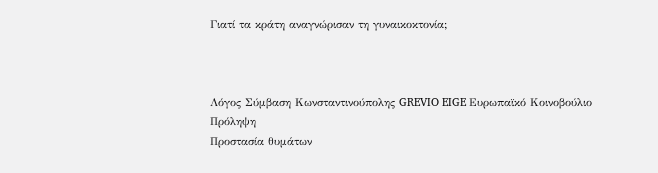Γιατί τα κράτη αναγνώρισαν τη γυναικοκτονία;



Λόγος Σύμβαση Κωνσταντινούπολης GREVIO EIGE Ευρωπαϊκό Κοινοβούλιο
Πρόληψη
Προστασία θυμάτων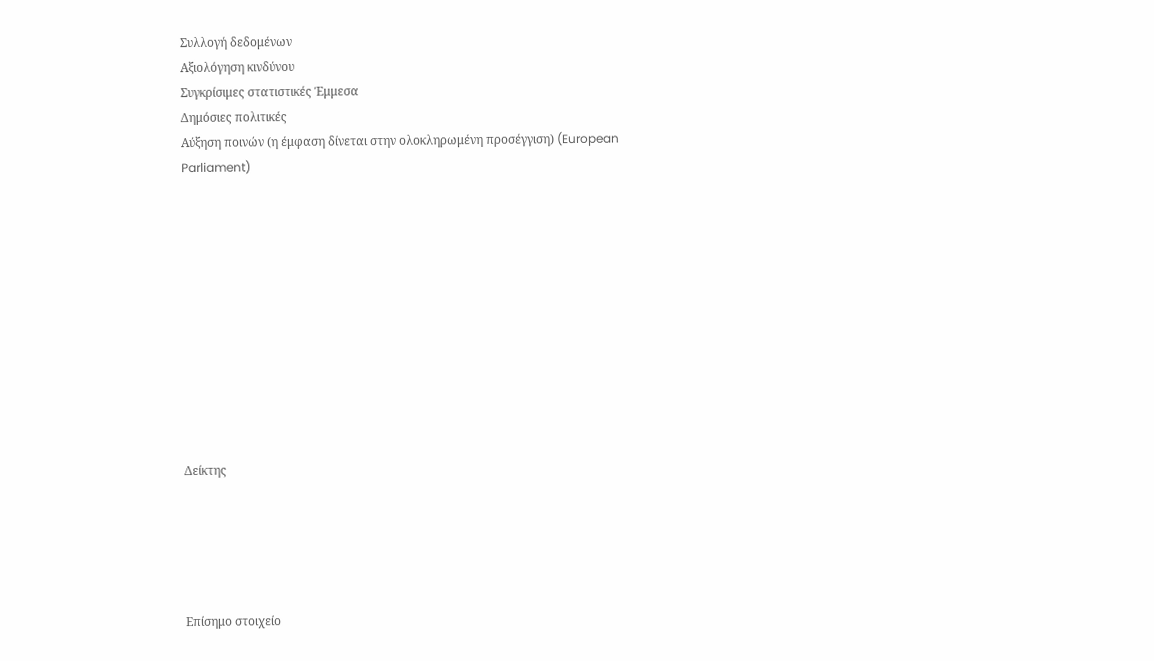Συλλογή δεδομένων
Αξιολόγηση κινδύνου
Συγκρίσιμες στατιστικές Έμμεσα
Δημόσιες πολιτικές
Αύξηση ποινών (η έμφαση δίνεται στην ολοκληρωμένη προσέγγιση) (European Parliament)











Δείκτης





Επίσημο στοιχείο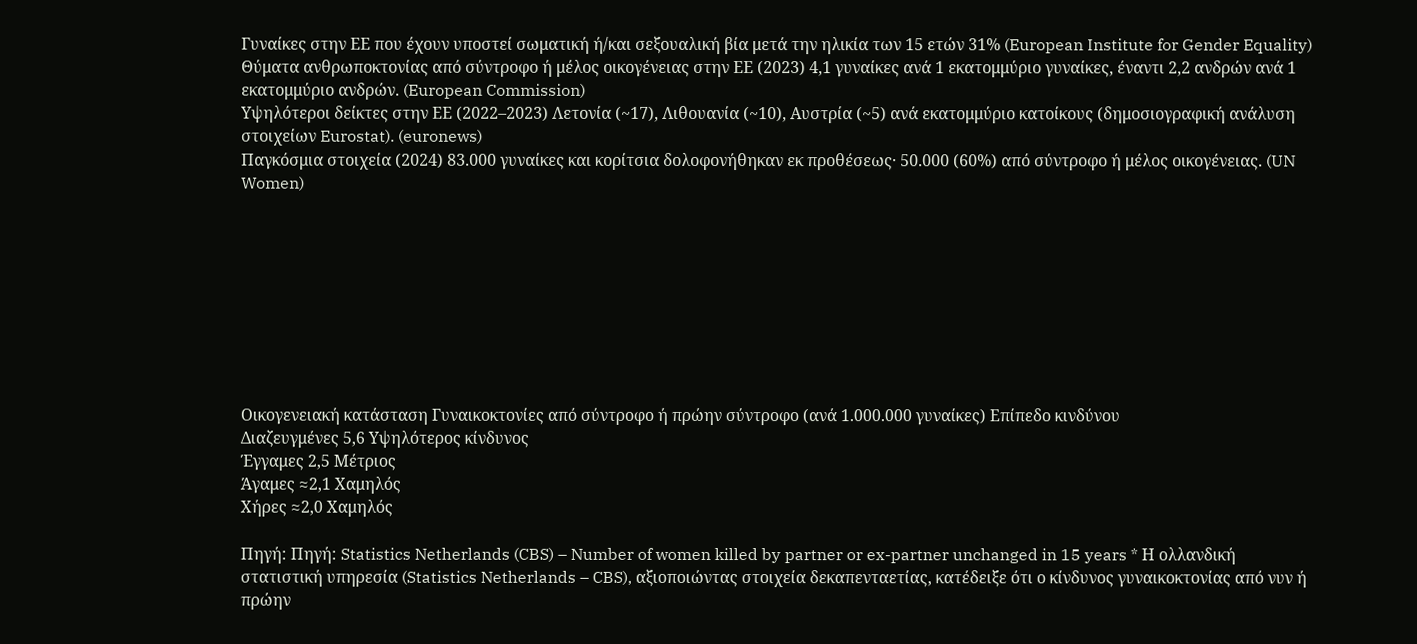Γυναίκες στην ΕΕ που έχουν υποστεί σωματική ή/και σεξουαλική βία μετά την ηλικία των 15 ετών 31% (European Institute for Gender Equality)
Θύματα ανθρωποκτονίας από σύντροφο ή μέλος οικογένειας στην ΕΕ (2023) 4,1 γυναίκες ανά 1 εκατομμύριο γυναίκες, έναντι 2,2 ανδρών ανά 1 εκατομμύριο ανδρών. (European Commission)
Υψηλότεροι δείκτες στην ΕΕ (2022–2023) Λετονία (~17), Λιθουανία (~10), Αυστρία (~5) ανά εκατομμύριο κατοίκους (δημοσιογραφική ανάλυση στοιχείων Eurostat). (euronews)
Παγκόσμια στοιχεία (2024) 83.000 γυναίκες και κορίτσια δολοφονήθηκαν εκ προθέσεως· 50.000 (60%) από σύντροφο ή μέλος οικογένειας. (UN Women)









Οικογενειακή κατάσταση Γυναικοκτονίες από σύντροφο ή πρώην σύντροφο (ανά 1.000.000 γυναίκες) Επίπεδο κινδύνου
Διαζευγμένες 5,6 Υψηλότερος κίνδυνος
Έγγαμες 2,5 Μέτριος
Άγαμες ≈2,1 Χαμηλός
Χήρες ≈2,0 Χαμηλός

Πηγή: Πηγή: Statistics Netherlands (CBS) – Number of women killed by partner or ex-partner unchanged in 15 years * Η ολλανδική στατιστική υπηρεσία (Statistics Netherlands – CBS), αξιοποιώντας στοιχεία δεκαπενταετίας, κατέδειξε ότι ο κίνδυνος γυναικοκτονίας από νυν ή πρώην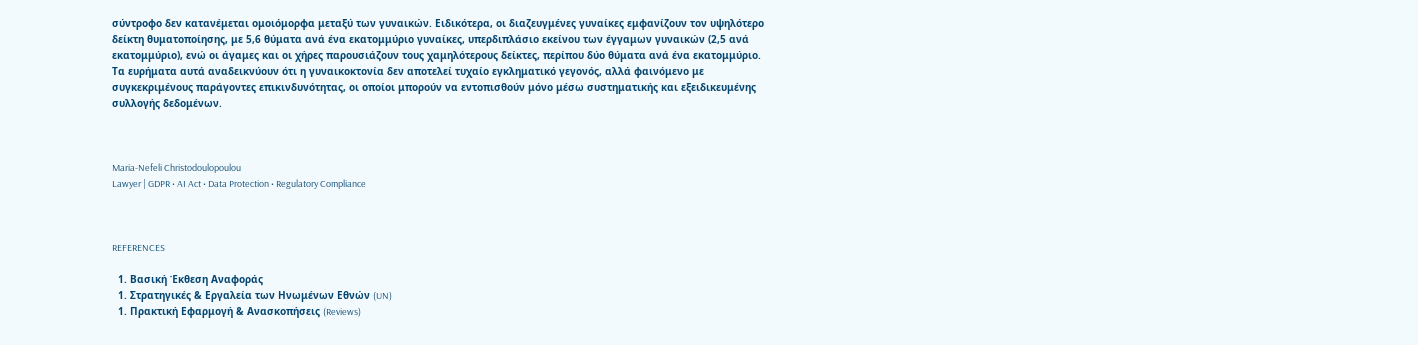σύντροφο δεν κατανέμεται ομοιόμορφα μεταξύ των γυναικών. Ειδικότερα, οι διαζευγμένες γυναίκες εμφανίζουν τον υψηλότερο δείκτη θυματοποίησης, με 5,6 θύματα ανά ένα εκατομμύριο γυναίκες, υπερδιπλάσιο εκείνου των έγγαμων γυναικών (2,5 ανά εκατομμύριο), ενώ οι άγαμες και οι χήρες παρουσιάζουν τους χαμηλότερους δείκτες, περίπου δύο θύματα ανά ένα εκατομμύριο. Τα ευρήματα αυτά αναδεικνύουν ότι η γυναικοκτονία δεν αποτελεί τυχαίο εγκληματικό γεγονός, αλλά φαινόμενο με συγκεκριμένους παράγοντες επικινδυνότητας, οι οποίοι μπορούν να εντοπισθούν μόνο μέσω συστηματικής και εξειδικευμένης συλλογής δεδομένων.



Maria-Nefeli Christodoulopoulou
Lawyer | GDPR • AI Act • Data Protection • Regulatory Compliance



REFERENCES

  1. Βασική Έκθεση Αναφοράς
  1. Στρατηγικές & Εργαλεία των Ηνωμένων Εθνών (UN)
  1. Πρακτική Εφαρμογή & Ανασκοπήσεις (Reviews)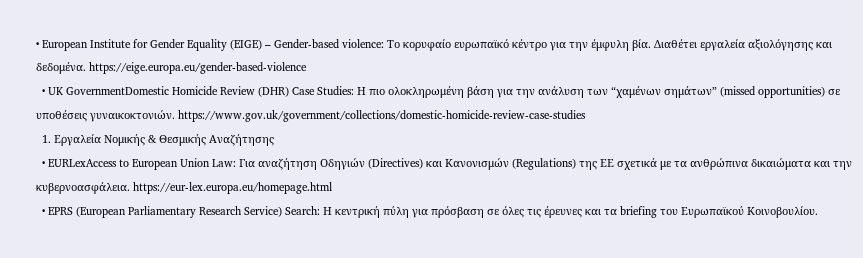• European Institute for Gender Equality (EIGE) – Gender-based violence: Το κορυφαίο ευρωπαϊκό κέντρο για την έμφυλη βία. Διαθέτει εργαλεία αξιολόγησης και δεδομένα. https://eige.europa.eu/gender-based-violence
  • UK GovernmentDomestic Homicide Review (DHR) Case Studies: Η πιο ολοκληρωμένη βάση για την ανάλυση των “χαμένων σημάτων” (missed opportunities) σε υποθέσεις γυναικοκτονιών. https://www.gov.uk/government/collections/domestic-homicide-review-case-studies
  1. Εργαλεία Νομικής & Θεσμικής Αναζήτησης
  • EURLexAccess to European Union Law: Για αναζήτηση Οδηγιών (Directives) και Κανονισμών (Regulations) της ΕΕ σχετικά με τα ανθρώπινα δικαιώματα και την κυβερνοασφάλεια. https://eur-lex.europa.eu/homepage.html
  • EPRS (European Parliamentary Research Service) Search: Η κεντρική πύλη για πρόσβαση σε όλες τις έρευνες και τα briefing του Ευρωπαϊκού Κοινοβουλίου.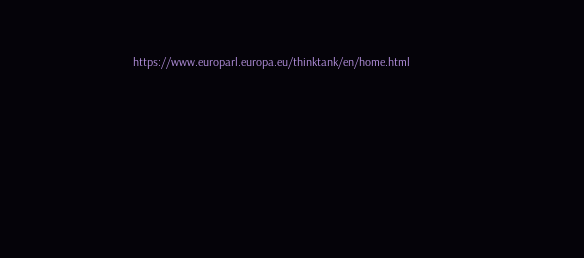https://www.europarl.europa.eu/thinktank/en/home.html